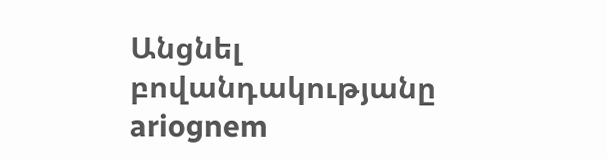Անցնել բովանդակությանը
ariognem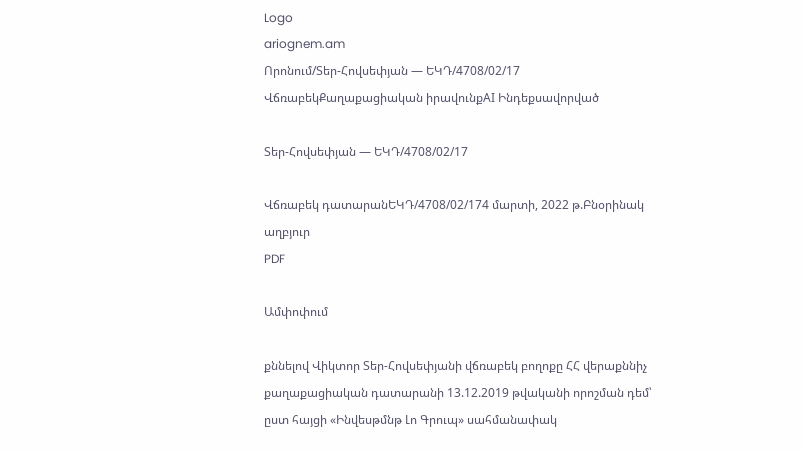Logo
ariognem.am
Որոնում/Տեր-Հովսեփյան — ԵԿԴ/4708/02/17
ՎճռաբեկՔաղաքացիական իրավունքAI Ինդեքսավորված

Տեր-Հովսեփյան — ԵԿԴ/4708/02/17

Վճռաբեկ դատարանԵԿԴ/4708/02/174 մարտի, 2022 թ.Բնօրինակ աղբյուր
PDF

Ամփոփում

քննելով Վիկտոր Տեր-Հովսեփյանի վճռաբեկ բողոքը ՀՀ վերաքննիչ քաղաքացիական դատարանի 13.12.2019 թվականի որոշման դեմ՝ ըստ հայցի «Ինվեսթմնթ Լո Գրուպ» սահմանափակ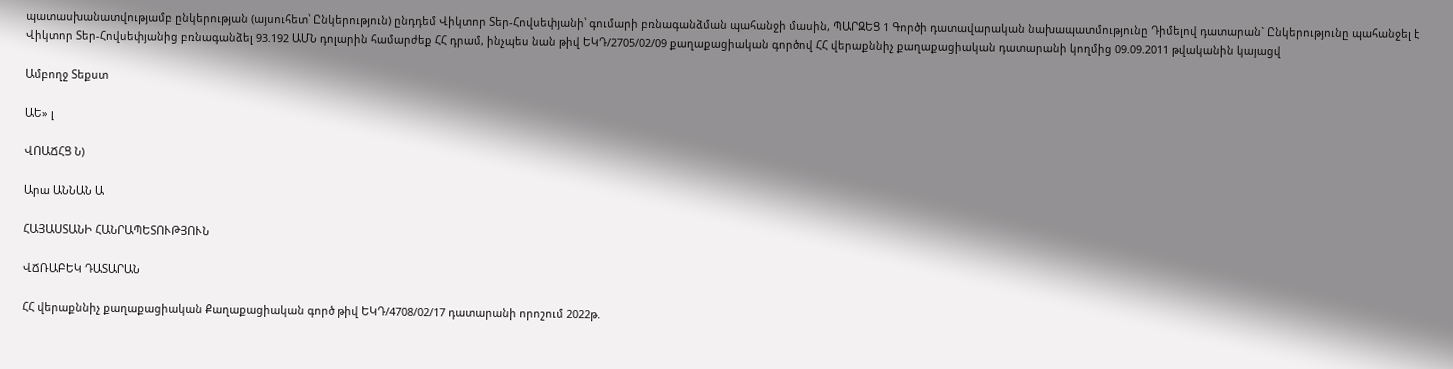պատասխանատվությամբ ընկերության (այսուհետ՝ Ընկերություն) ընդդեմ Վիկտոր Տեր-Հովսեփյանի՝ գումարի բռնագանձման պահանջի մասին, ՊԱՐԶԵՑ 1 Գործի դատավարական նախապատմությունը Դիմելով դատարան` Ընկերությունը պահանջել է Վիկտոր Տեր-Հովսեփյանից բռնագանձել 93.192 ԱՄՆ դոլարին համարժեք ՀՀ դրամ, ինչպես նան թիվ ԵԿԴ/2705/02/09 քաղաքացիական գործով ՀՀ վերաքննիչ քաղաքացիական դատարանի կողմից 09.09.2011 թվականին կայացվ

Ամբողջ Տեքստ

ԱԵ» լ

ՎՈԱՃՀՑ Ն)

Արա ԱՆՆԱՆ Ա

ՀԱՅԱՍՏԱՆԻ ՀԱՆՐԱՊԵՏՈՒԹՅՈՒՆ

ՎՃՌԱԲԵԿ ԴԱՏԱՐԱՆ

ՀՀ վերաքննիչ քաղաքացիական Քաղաքացիական գործ թիվ ԵԿԴ/4708/02/17 դատարանի որոշում 2022թ.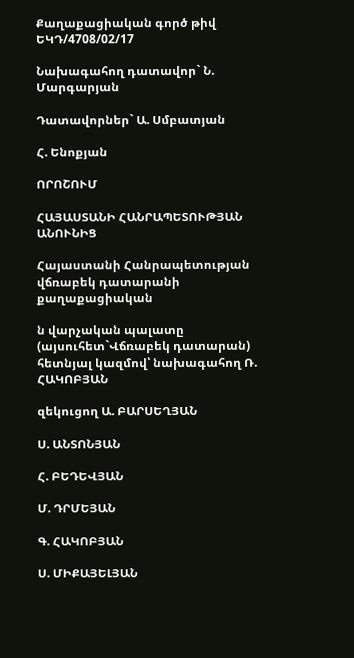Քաղաքացիական գործ թիվ ԵԿԴ/4708/02/17

Նախագահող դատավոր` Ն. Մարգարյան

Դատավորներ` Ա. Սմբատյան

Հ. Ենոքյան

ՈՐՈՇՈՒՄ

ՀԱՅԱՍՏԱՆԻ ՀԱՆՐԱՊԵՏՈՒԹՅԱՆ ԱՆՈՒՆԻՑ

Հայաստանի Հանրապետության վճռաբեկ դատարանի քաղաքացիական

ն վարչական պալատը (այսուհետ`Վճռաբեկ դատարան) հետնյալ կազմով՝ նախագահող Ռ. ՀԱԿՈԲՅԱՆ

զեկուցող Ա. ԲԱՐՍԵՂՅԱՆ

Ս. ԱՆՏՈՆՅԱՆ

Հ. ԲԵԴԵՎՅԱՆ

Մ. ԴՐՄԵՅԱՆ

Գ. ՀԱԿՈԲՅԱՆ

Ս. ՄԻՔԱՅԵԼՅԱՆ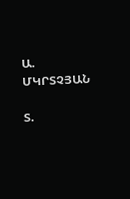Ա. ՄԿՐՏՉՅԱՆ

Տ.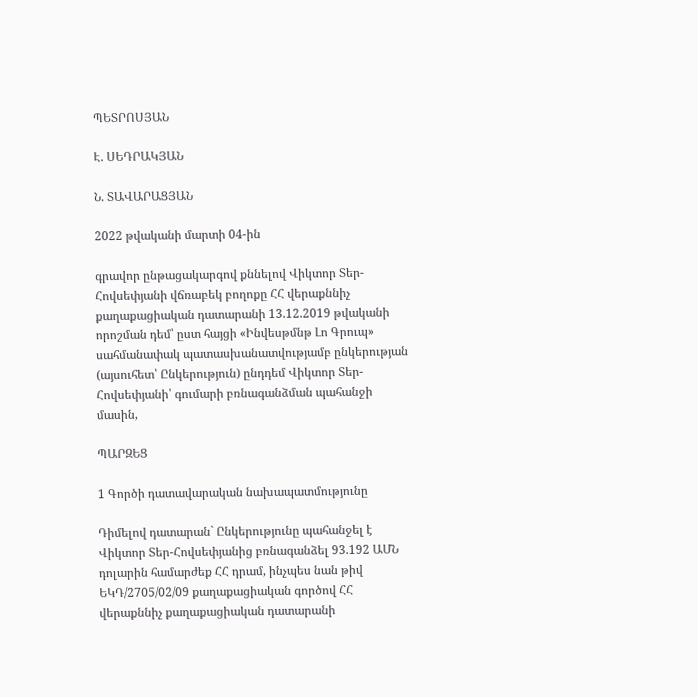ՊԵՏՐՈՍՅԱՆ

Է. ՍԵԴՐԱԿՅԱՆ

Ն. ՏԱՎԱՐԱՑՅԱՆ

2022 թվականի մարտի 04-ին

գրավոր ընթացակարգով քննելով Վիկտոր Տեր-Հովսեփյանի վճռաբեկ բողոքը ՀՀ վերաքննիչ քաղաքացիական դատարանի 13.12.2019 թվականի որոշման դեմ՝ ըստ հայցի «Ինվեսթմնթ Լո Գրուպ» սահմանափակ պատասխանատվությամբ ընկերության (այսուհետ՝ Ընկերություն) ընդդեմ Վիկտոր Տեր-Հովսեփյանի՝ գումարի բռնագանձման պահանջի մասին,

ՊԱՐԶԵՑ

1 Գործի դատավարական նախապատմությունը

Դիմելով դատարան` Ընկերությունը պահանջել է Վիկտոր Տեր-Հովսեփյանից բռնագանձել 93.192 ԱՄՆ դոլարին համարժեք ՀՀ դրամ, ինչպես նան թիվ ԵԿԴ/2705/02/09 քաղաքացիական գործով ՀՀ վերաքննիչ քաղաքացիական դատարանի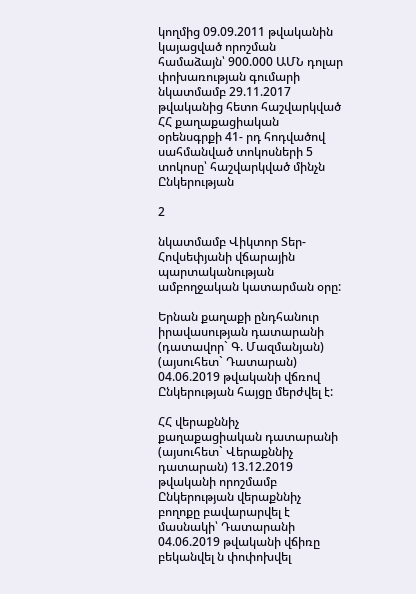կողմից 09.09.2011 թվականին կայացված որոշման համաձայն՝ 900.000 ԱՄՆ դոլար փոխառության գումարի նկատմամբ 29.11.2017 թվականից հետո հաշվարկված ՀՀ քաղաքացիական օրենսգրքի 41- րդ հոդվածով սահմանված տոկոսների 5 տոկոսը՝ հաշվարկված մինչն Ընկերության

2

նկատմամբ Վիկտոր Տեր-Հովսեփյանի վճարային պարտականության ամբողջական կատարման օրը:

Երնան քաղաքի ընդհանուր իրավասության դատարանի (դատավոր` Գ. Մազմանյան) (այսուհետ` Դատարան) 04.06.2019 թվականի վճռով Ընկերության հայցը մերժվել է:

ՀՀ վերաքննիչ քաղաքացիական դատարանի (այսուհետ` Վերաքննիչ դատարան) 13.12.2019 թվականի որոշմամբ Ընկերության վերաքննիչ բողոքը բավարարվել է մասնակի՝ Դատարանի 04.06.2019 թվականի վճիռը բեկանվել ն փոփոխվել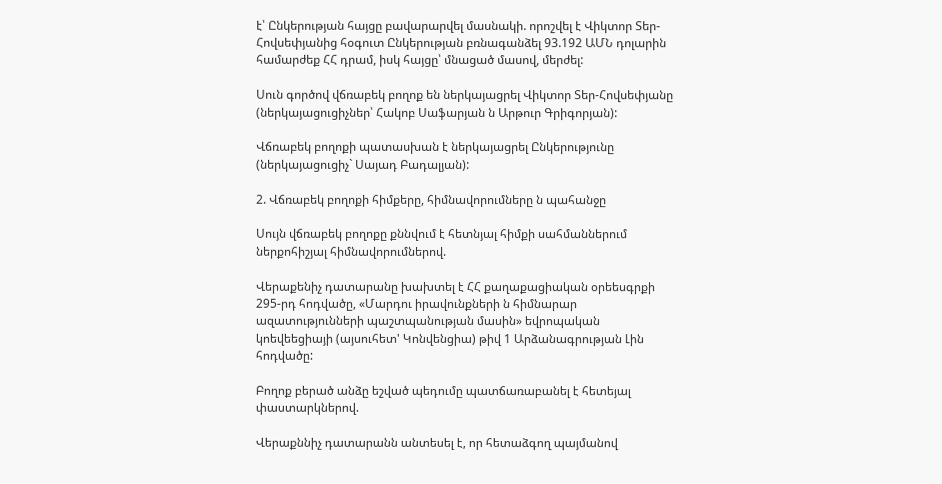է՝ Ընկերության հայցը բավարարվել մասնակի. որոշվել է Վիկտոր Տեր-Հովսեփյանից հօգուտ Ընկերության բռնագանձել 93.192 ԱՄՆ դոլարին համարժեք ՀՀ դրամ, իսկ հայցը՝ մնացած մասով, մերժել:

Սուն գործով վճռաբեկ բողոք են ներկայացրել Վիկտոր Տեր-Հովսեփյանը (ներկայացուցիչներ՝ Հակոբ Սաֆարյան ն Արթուր Գրիգորյան):

Վճռաբեկ բողոքի պատասխան է ներկայացրել Ընկերությունը (ներկայացուցիչ` Սայադ Բադալյան):

2. Վճռաբեկ բողոքի հիմքերը, հիմնավորումները ն պահանջը

Սույն վճռաբեկ բողոքը քննվում է հետնյալ հիմքի սահմաններում ներքոհիշյալ հիմնավորումներով.

Վերաքենիչ դատարանը խախտել է ՀՀ քաղաքացիական օրեեսգրքի 295-րդ հոդվածը, «Մարդու իրավունքների ն հիմնարար ազատությունների պաշտպանության մասին» եվրոպական կոեվեեցիայի (այսուհետ' Կոնվենցիա) թիվ 1 Արձանագրության Լին հոդվածը:

Բողոք բերած անձը եշված պեդումը պատճառաբանել է հետեյալ փաստարկներով.

Վերաքննիչ դատարանն անտեսել է, որ հետաձգող պայմանով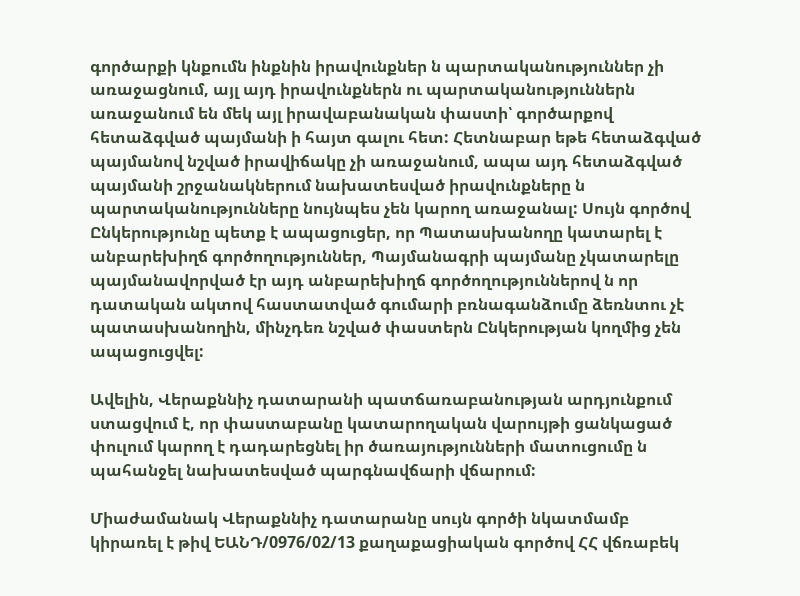գործարքի կնքումն ինքնին իրավունքներ ն պարտականություններ չի առաջացնում, այլ այդ իրավունքներն ու պարտականություններն առաջանում են մեկ այլ իրավաբանական փաստի՝ գործարքով հետաձգված պայմանի ի հայտ գալու հետ: Հետնաբար եթե հետաձգված պայմանով նշված իրավիճակը չի առաջանում, ապա այդ հետաձգված պայմանի շրջանակներում նախատեսված իրավունքները ն պարտականությունները նույնպես չեն կարող առաջանալ: Սույն գործով Ընկերությունը պետք է ապացուցեր, որ Պատասխանողը կատարել է անբարեխիղճ գործողություններ, Պայմանագրի պայմանը չկատարելը պայմանավորված էր այդ անբարեխիղճ գործողություններով ն որ դատական ակտով հաստատված գումարի բռնագանձումը ձեռնտու չէ պատասխանողին, մինչդեռ նշված փաստերն Ընկերության կողմից չեն ապացուցվել:

Ավելին, Վերաքննիչ դատարանի պատճառաբանության արդյունքում ստացվում է, որ փաստաբանը կատարողական վարույթի ցանկացած փուլում կարող է դադարեցնել իր ծառայությունների մատուցումը ն պահանջել նախատեսված պարգնավճարի վճարում:

Միաժամանակ Վերաքննիչ դատարանը սույն գործի նկատմամբ կիրառել է թիվ ԵԱՆԴ/0976/02/13 քաղաքացիական գործով ՀՀ վճռաբեկ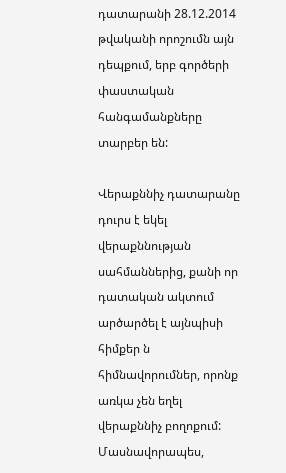դատարանի 28.12.2014 թվականի որոշումն այն դեպքում, երբ գործերի փաստական հանգամանքները տարբեր են:

Վերաքննիչ դատարանը դուրս է եկել վերաքննության սահմաններից, քանի որ դատական ակտում արծարծել է այնպիսի հիմքեր ն հիմնավորումներ, որոնք առկա չեն եղել վերաքննիչ բողոքում: Մասնավորապես,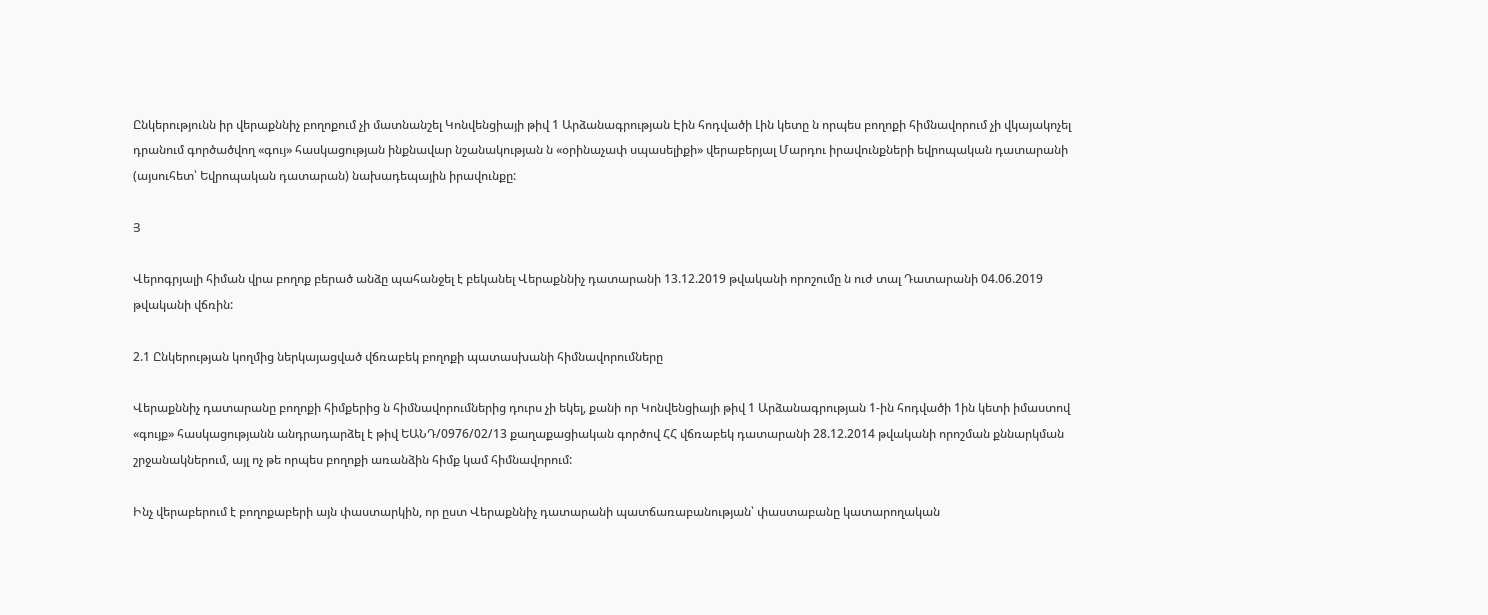Ընկերությունն իր վերաքննիչ բողոքում չի մատնանշել Կոնվենցիայի թիվ 1 Արձանագրության Էին հոդվածի Լին կետը ն որպես բողոքի հիմնավորում չի վկայակոչել դրանում գործածվող «գույ» հասկացության ինքնավար նշանակության ն «օրինաչափ սպասելիքի» վերաբերյալ Մարդու իրավունքների եվրոպական դատարանի (այսուհետ՝ Եվրոպական դատարան) նախադեպային իրավունքը:

Յ

Վերոգրյալի հիման վրա բողոք բերած անձը պահանջել է բեկանել Վերաքննիչ դատարանի 13.12.2019 թվականի որոշումը ն ուժ տալ Դատարանի 04.06.2019 թվականի վճռին:

2.1 Ընկերության կողմից ներկայացված վճռաբեկ բողոքի պատասխանի հիմնավորումները

Վերաքննիչ դատարանը բողոքի հիմքերից ն հիմնավորումներից դուրս չի եկել, քանի որ Կոնվենցիայի թիվ 1 Արձանագրության 1-ին հոդվածի 1ին կետի իմաստով «գույք» հասկացությանն անդրադարձել է թիվ ԵԱՆԴ/0976/02/13 քաղաքացիական գործով ՀՀ վճռաբեկ դատարանի 28.12.2014 թվականի որոշման քննարկման շրջանակներում, այլ ոչ թե որպես բողոքի առանձին հիմք կամ հիմնավորում:

Ինչ վերաբերում է բողոքաբերի այն փաստարկին, որ ըստ Վերաքննիչ դատարանի պատճառաբանության՝ փաստաբանը կատարողական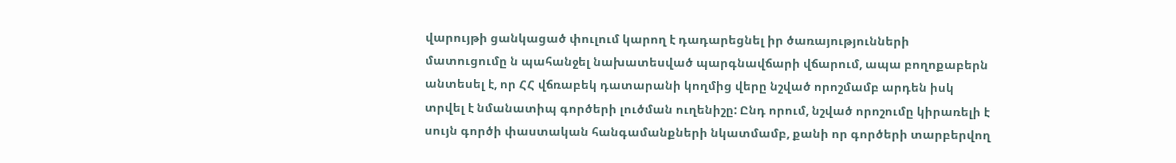վարույթի ցանկացած փուլում կարող է դադարեցնել իր ծառայությունների մատուցումը ն պահանջել նախատեսված պարգնավճարի վճարում, ապա բողոքաբերն անտեսել է, որ ՀՀ վճռաբեկ դատարանի կողմից վերը նշված որոշմամբ արդեն իսկ տրվել է նմանատիպ գործերի լուծման ուղենիշը: Ընդ որում, նշված որոշումը կիրառելի է սույն գործի փաստական հանգամանքների նկատմամբ, քանի որ գործերի տարբերվող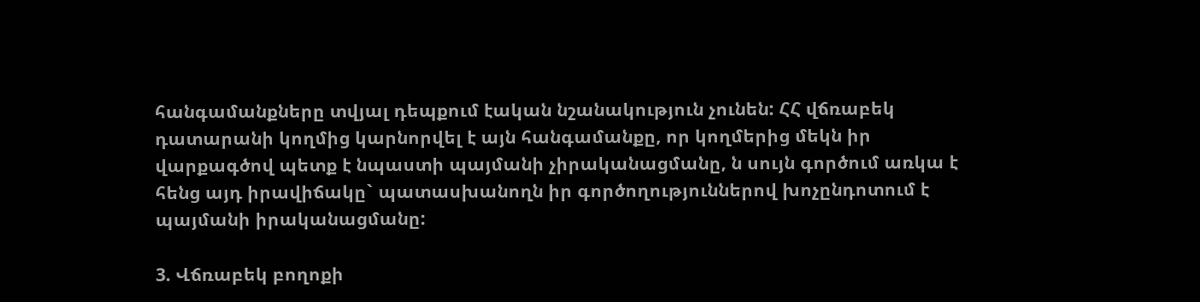հանգամանքները տվյալ դեպքում էական նշանակություն չունեն: ՀՀ վճռաբեկ դատարանի կողմից կարնորվել է այն հանգամանքը, որ կողմերից մեկն իր վարքագծով պետք է նպաստի պայմանի չիրականացմանը, ն սույն գործում առկա է հենց այդ իրավիճակը` պատասխանողն իր գործողություններով խոչընդոտում է պայմանի իրականացմանը:

3. Վճռաբեկ բողոքի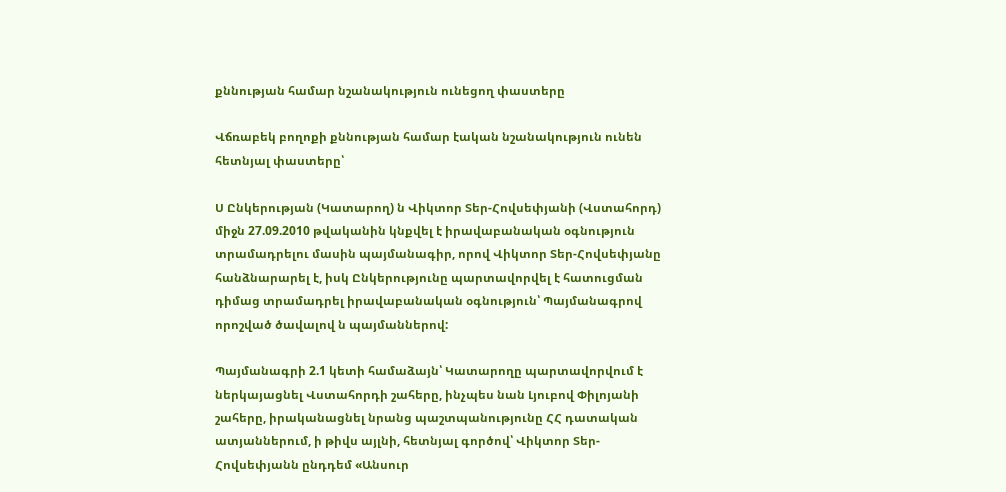քննության համար նշանակություն ունեցող փաստերը

Վճռաբեկ բողոքի քննության համար էական նշանակություն ունեն հետնյալ փաստերը՝

Ս Ընկերության (Կատարող) ն Վիկտոր Տեր-Հովսեփյանի (Վստահորդ) միջն 27.09.2010 թվականին կնքվել է իրավաբանական օգնություն տրամադրելու մասին պայմանագիր, որով Վիկտոր Տեր-Հովսեփյանը հանձնարարել է, իսկ Ընկերությունը պարտավորվել է հատուցման դիմաց տրամադրել իրավաբանական օգնություն՝ Պայմանագրով որոշված ծավալով ն պայմաններով:

Պայմանագրի 2.1 կետի համաձայն՝ Կատարողը պարտավորվում է ներկայացնել Վստահորդի շահերը, ինչպես նան Լյուբով Փիլոյանի շահերը, իրականացնել նրանց պաշտպանությունը ՀՀ դատական ատյաններում, ի թիվս այլնի, հետնյալ գործով՝ Վիկտոր Տեր-Հովսեփյանն ընդդեմ «Անսուր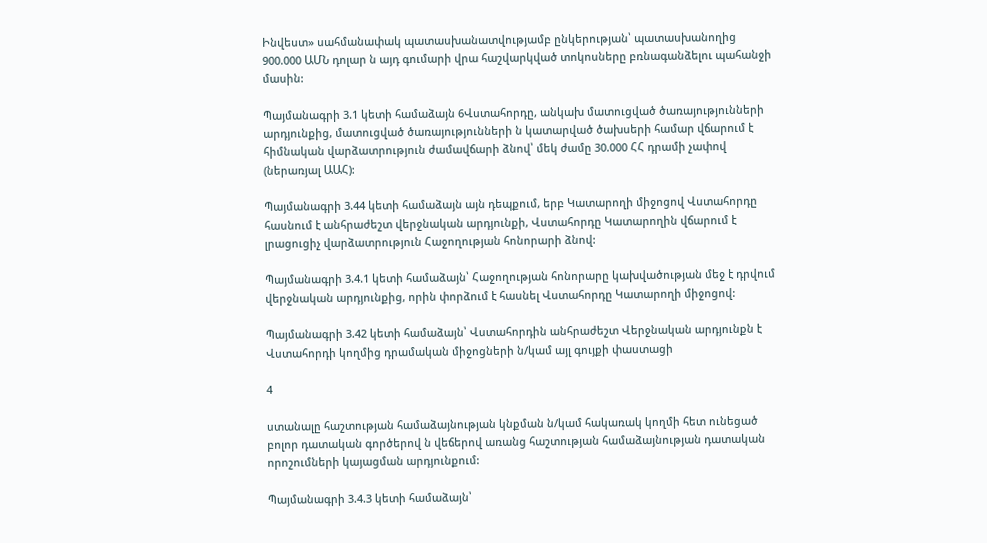Ինվեստ» սահմանափակ պատասխանատվությամբ ընկերության՝ պատասխանողից 900.000 ԱՄՆ դոլար ն այդ գումարի վրա հաշվարկված տոկոսները բռնագանձելու պահանջի մասին:

Պայմանագրի 3.1 կետի համաձայն 6Վստահորդը, անկախ մատուցված ծառայությունների արդյունքից, մատուցված ծառայությունների ն կատարված ծախսերի համար վճարում է հիմնական վարձատրություն ժամավճարի ձնով՝ մեկ ժամը 30.000 ՀՀ դրամի չափով (ներառյալ ԱԱՀ):

Պայմանագրի 3.44 կետի համաձայն այն դեպքում, երբ Կատարողի միջոցով Վստահորդը հասնում է անհրաժեշտ վերջնական արդյունքի, Վստահորդը Կատարողին վճարում է լրացուցիչ վարձատրություն Հաջողության հոնորարի ձնով:

Պայմանագրի 3.4.1 կետի համաձայն՝ Հաջողության հոնորարը կախվածության մեջ է դրվում վերջնական արդյունքից, որին փորձում է հասնել Վստահորդը Կատարողի միջոցով:

Պայմանագրի 3.42 կետի համաձայն՝ Վստահորդին անհրաժեշտ Վերջնական արդյունքն է Վստահորդի կողմից դրամական միջոցների ն/կամ այլ գույքի փաստացի

4

ստանալը հաշտության համաձայնության կնքման ն/կամ հակառակ կողմի հետ ունեցած բոլոր դատական գործերով ն վեճերով առանց հաշտության համաձայնության դատական որոշումների կայացման արդյունքում:

Պայմանագրի 3.4.3 կետի համաձայն՝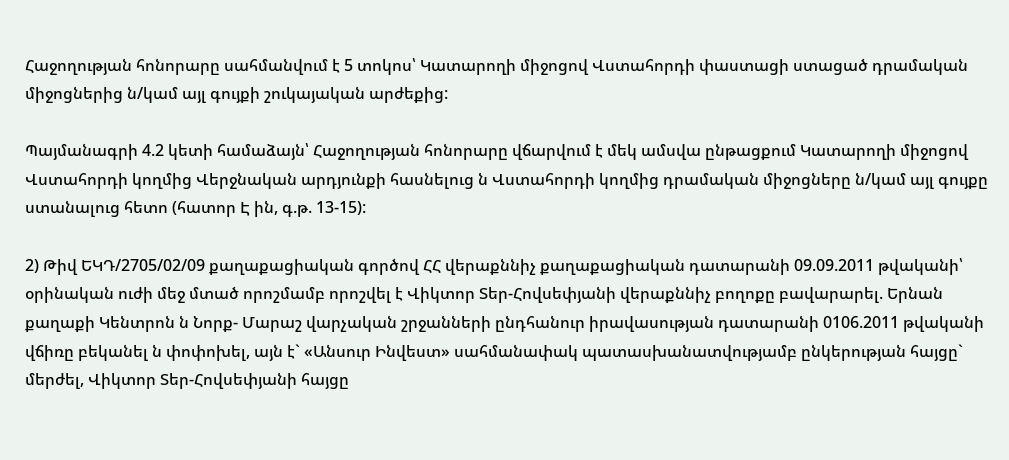Հաջողության հոնորարը սահմանվում է 5 տոկոս՝ Կատարողի միջոցով Վստահորդի փաստացի ստացած դրամական միջոցներից ն/կամ այլ գույքի շուկայական արժեքից:

Պայմանագրի 4.2 կետի համաձայն՝ Հաջողության հոնորարը վճարվում է մեկ ամսվա ընթացքում Կատարողի միջոցով Վստահորդի կողմից Վերջնական արդյունքի հասնելուց ն Վստահորդի կողմից դրամական միջոցները ն/կամ այլ գույքը ստանալուց հետո (հատոր Է ին, գ.թ. 13-15):

2) Թիվ ԵԿԴ/2705/02/09 քաղաքացիական գործով ՀՀ վերաքննիչ քաղաքացիական դատարանի 09.09.2011 թվականի՝ օրինական ուժի մեջ մտած որոշմամբ որոշվել է Վիկտոր Տեր-Հովսեփյանի վերաքննիչ բողոքը բավարարել. Երնան քաղաքի Կենտրոն ն Նորք- Մարաշ վարչական շրջանների ընդհանուր իրավասության դատարանի 0106.2011 թվականի վճիռը բեկանել ն փոփոխել, այն է` «Անսուր Ինվեստ» սահմանափակ պատասխանատվությամբ ընկերության հայցը` մերժել, Վիկտոր Տեր-Հովսեփյանի հայցը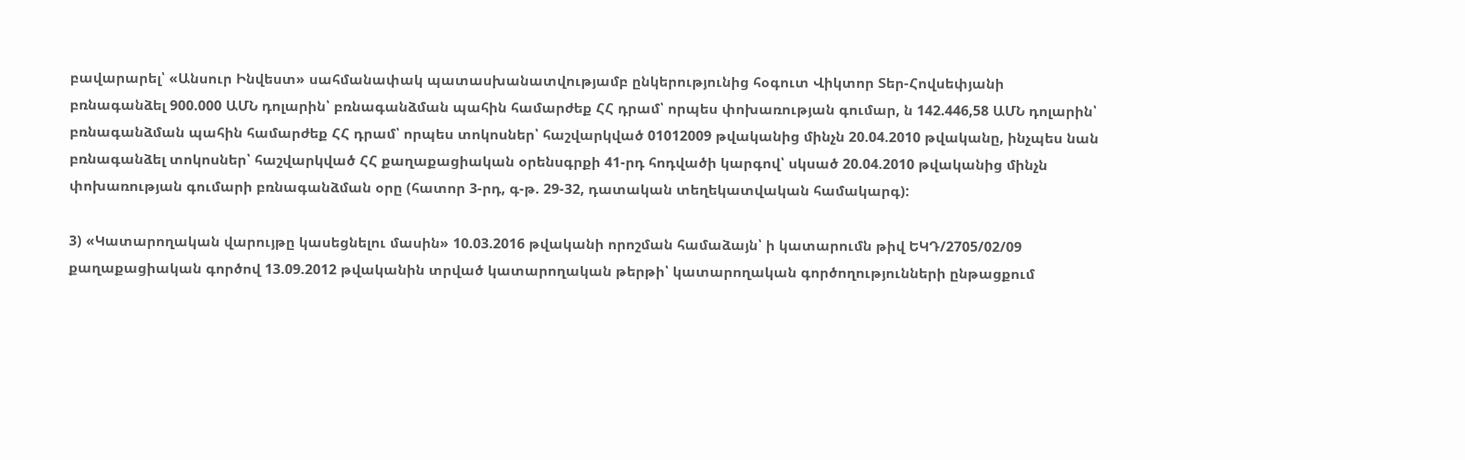բավարարել՝ «Անսուր Ինվեստ» սահմանափակ պատասխանատվությամբ ընկերությունից հօգուտ Վիկտոր Տեր-Հովսեփյանի բռնագանձել 900.000 ԱՄՆ դոլարին՝ բռնագանձման պահին համարժեք ՀՀ դրամ՝ որպես փոխառության գումար, ն 142.446,58 ԱՄՆ դոլարին՝ բռնագանձման պահին համարժեք ՀՀ դրամ՝ որպես տոկոսներ՝ հաշվարկված 01012009 թվականից մինչն 20.04.2010 թվականը, ինչպես նան բռնագանձել տոկոսներ՝ հաշվարկված ՀՀ քաղաքացիական օրենսգրքի 41-րդ հոդվածի կարգով՝ սկսած 20.04.2010 թվականից մինչն փոխառության գումարի բռնագանձման օրը (հատոր 3-րդ, գ-թ. 29-32, դատական տեղեկատվական համակարգ):

3) «Կատարողական վարույթը կասեցնելու մասին» 10.03.2016 թվականի որոշման համաձայն՝ ի կատարումն թիվ ԵԿԴ/2705/02/09 քաղաքացիական գործով 13.09.2012 թվականին տրված կատարողական թերթի՝ կատարողական գործողությունների ընթացքում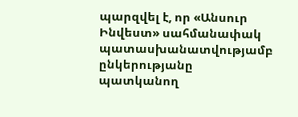պարզվել է, որ «Անսուր Ինվեստ» սահմանափակ պատասխանատվությամբ ընկերությանը պատկանող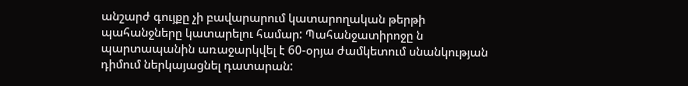անշարժ գույքը չի բավարարում կատարողական թերթի պահանջները կատարելու համար: Պահանջատիրոջը ն պարտապանին առաջարկվել է 60-օրյա ժամկետում սնանկության դիմում ներկայացնել դատարան: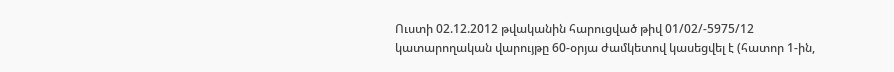Ուստի 02.12.2012 թվականին հարուցված թիվ 01/02/-5975/12 կատարողական վարույթը 60-օրյա ժամկետով կասեցվել է (հատոր 1-ին,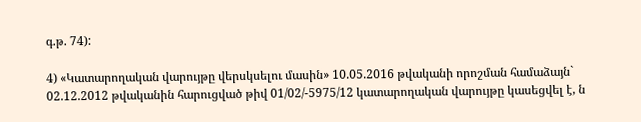գ.թ. 74):

4) «Կատարողական վարույթը վերսկսելու մասին» 10.05.2016 թվականի որոշման համաձայն` 02.12.2012 թվականին հարուցված թիվ 01/02/-5975/12 կատարողական վարույթը կասեցվել է, ն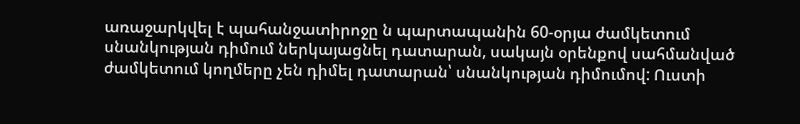առաջարկվել է պահանջատիրոջը ն պարտապանին 60-օրյա ժամկետում սնանկության դիմում ներկայացնել դատարան, սակայն օրենքով սահմանված ժամկետում կողմերը չեն դիմել դատարան՝ սնանկության դիմումով: Ուստի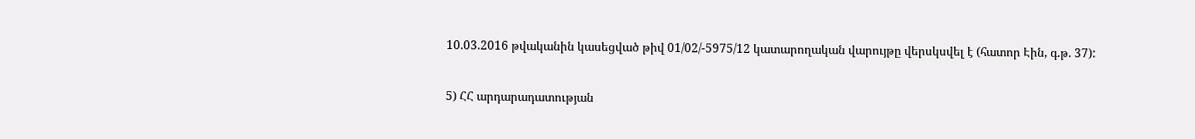10.03.2016 թվականին կասեցված թիվ 01/02/-5975/12 կատարողական վարույթը վերսկսվել է (հատոր Էին, գ.թ. 37):

5) ՀՀ արդարադատության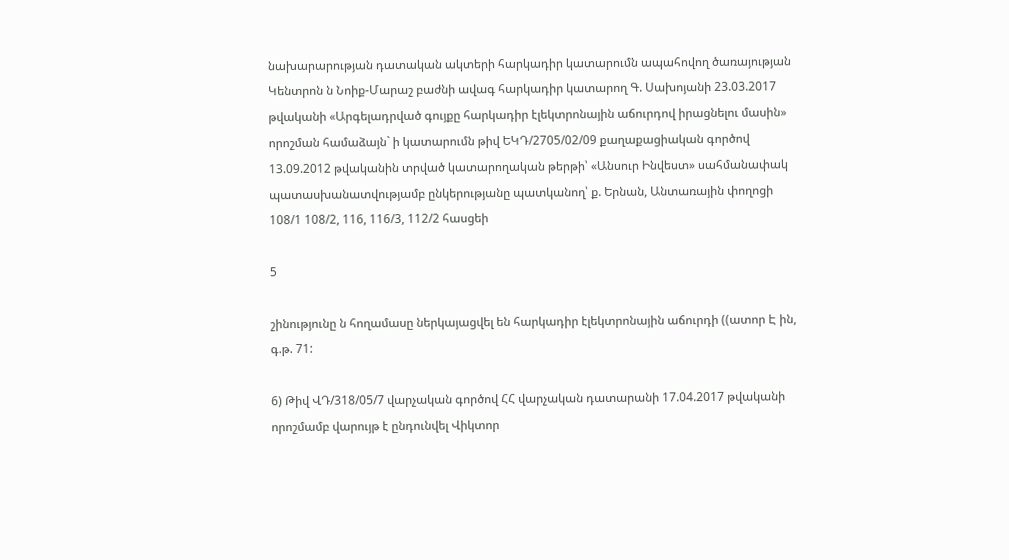նախարարության դատական ակտերի հարկադիր կատարումն ապահովող ծառայության Կենտրոն ն Նոիք-Մարաշ բաժնի ավագ հարկադիր կատարող Գ. Սախոյանի 23.03.2017 թվականի «Արգելադրված գույքը հարկադիր էլեկտրոնային աճուրդով իրացնելու մասին» որոշման համաձայն` ի կատարումն թիվ ԵԿԴ/2705/02/09 քաղաքացիական գործով 13.09.2012 թվականին տրված կատարողական թերթի՝ «Անսուր Ինվեստ» սահմանափակ պատասխանատվությամբ ընկերությանը պատկանող՝ ք. Երնան, Անտառային փողոցի 108/1 108/2, 116, 116/3, 112/2 հասցեի

5

շինությունը ն հողամասը ներկայացվել են հարկադիր էլեկտրոնային աճուրդի ((ատոր Է ին, գ.թ. 71:

6) Թիվ ՎԴ/318/05/7 վարչական գործով ՀՀ վարչական դատարանի 17.04.2017 թվականի որոշմամբ վարույթ է ընդունվել Վիկտոր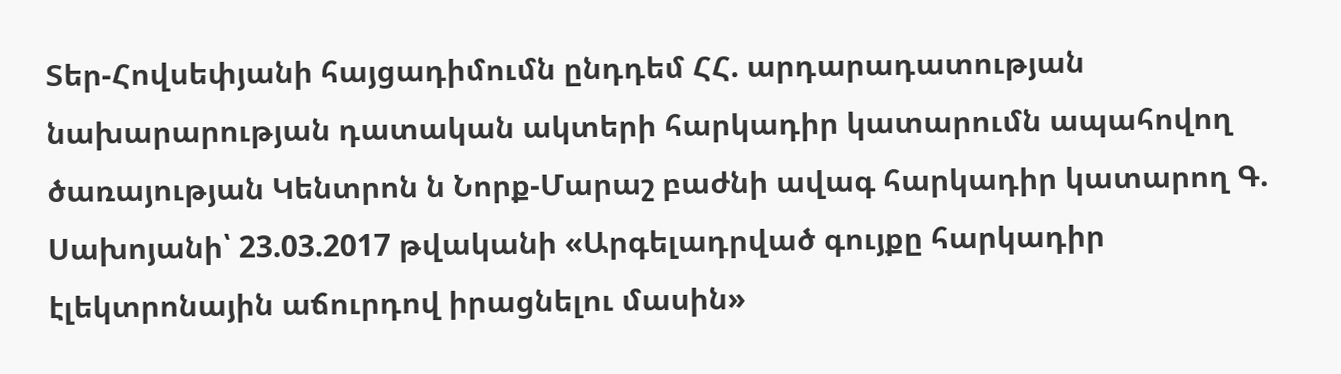Տեր-Հովսեփյանի հայցադիմումն ընդդեմ ՀՀ. արդարադատության նախարարության դատական ակտերի հարկադիր կատարումն ապահովող ծառայության Կենտրոն ն Նորք-Մարաշ բաժնի ավագ հարկադիր կատարող Գ. Սախոյանի՝ 23.03.2017 թվականի «Արգելադրված գույքը հարկադիր էլեկտրոնային աճուրդով իրացնելու մասին»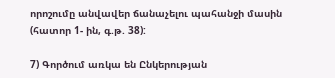որոշումը անվավեր ճանաչելու պահանջի մասին (հատոր 1- ին, գ.թ. 38):

7) Գործում առկա են Ընկերության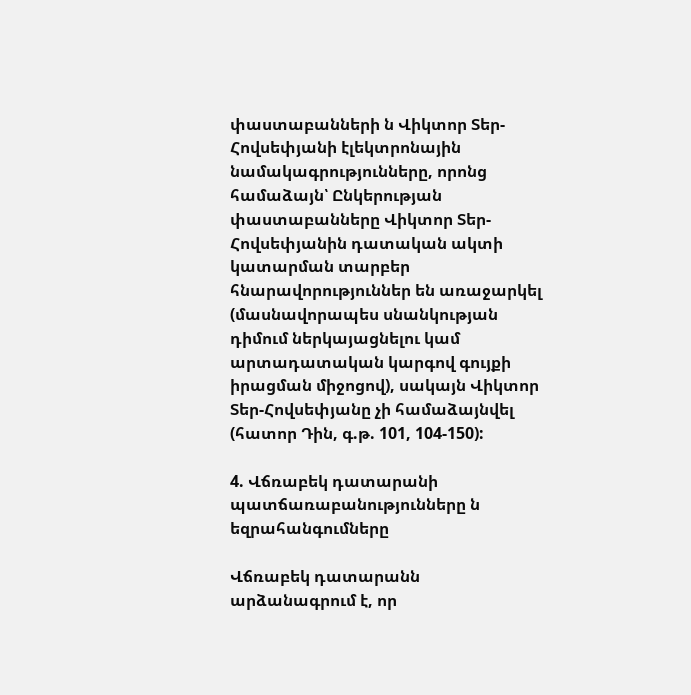փաստաբանների ն Վիկտոր Տեր-Հովսեփյանի էլեկտրոնային նամակագրությունները, որոնց համաձայն՝ Ընկերության փաստաբանները Վիկտոր Տեր-Հովսեփյանին դատական ակտի կատարման տարբեր հնարավորություններ են առաջարկել (մասնավորապես սնանկության դիմում ներկայացնելու կամ արտադատական կարգով գույքի իրացման միջոցով), սակայն Վիկտոր Տեր-Հովսեփյանը չի համաձայնվել (հատոր Դին, գ.թ. 101, 104-150):

4. Վճռաբեկ դատարանի պատճառաբանությունները ն եզրահանգումները

Վճռաբեկ դատարանն արձանագրում է, որ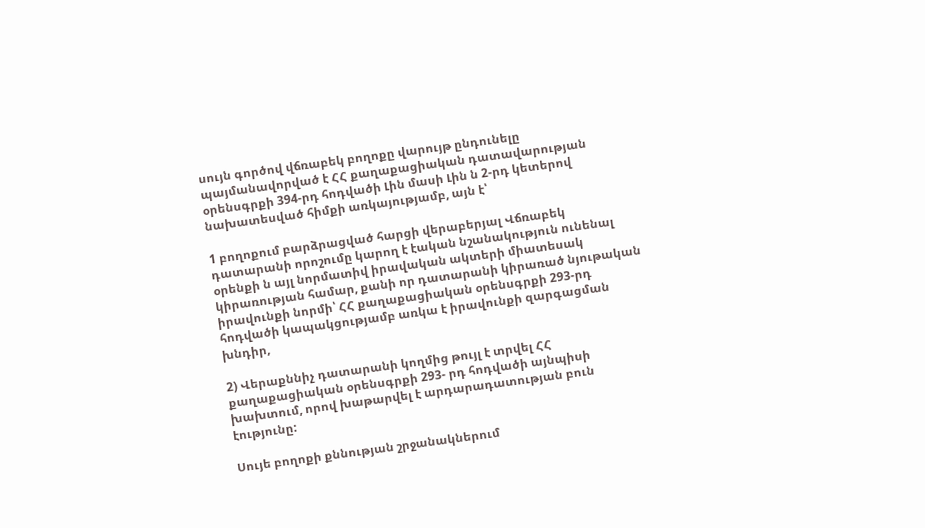սույն գործով վճռաբեկ բողոքը վարույթ ընդունելը պայմանավորված է ՀՀ քաղաքացիական դատավարության օրենսգրքի 394-րդ հոդվածի Լին մասի Լին ն 2-րդ կետերով նախատեսված հիմքի առկայությամբ, այն է՝

1 բողոքում բարձրացված հարցի վերաբերյալ Վճռաբեկ դատարանի որոշումը կարող է էական նշանակություն ունենալ օրենքի ն այլ նորմատիվ իրավական ակտերի միատեսակ կիրառության համար, քանի որ դատարանի կիրառած նյութական իրավունքի նորմի՝ ՀՀ քաղաքացիական օրենսգրքի 293-րդ հոդվածի կապակցությամբ առկա է իրավունքի զարգացման խնդիր,

2) Վերաքննիչ դատարանի կողմից թույլ է տրվել ՀՀ քաղաքացիական օրենսգրքի 293- րդ հոդվածի այնպիսի խախտում, որով խաթարվել է արդարադատության բուն էությունը:

Սույե բողոքի քննության շրջանակներում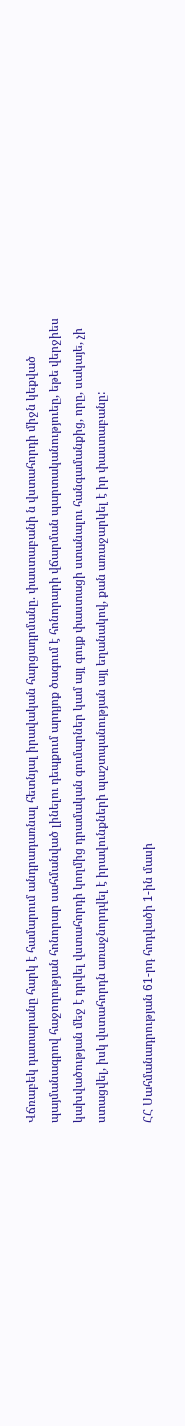Վճռաբեկ դատարանը հարկ է համարում անդրադառնալ հետնյալ իրավական հարցադրմանը. փաստաբանի ն վստահորդի միջն կեքված պայմանագրով հաջողության հոնորար սահմանված լինելու դեպքում արդյոք ծագում է հոնորարի վճարման պարտականություեը, եթե վերջիես կախվածության մեջ է դրվել վստահորդի կողմից դրամական գումարներ կամ այլ գույք փաստացի ստանալու հանգամանքից, որը, սակայե, չի ստացվել, իսկ վստահորդն առաջնորդվել է իրավունքների պաշտպանության այլ եղանակով, քան առաջարկել է իր փաստաբանը:

ՀՀ Սահմանադրության 61-րդ հոդվածի 1-ին մասի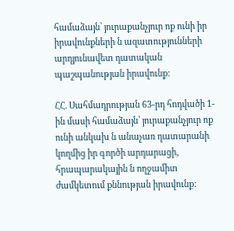համաձայն՝ յուրաքանչյուր ոք ունի իր իրավունքների ն ազատությունների արդյունավետ դատական պաշպանության իրավունք:

ՀՀ. Սահմադրության 63-րդ հոդվածի 1-ին մասի համաձայն՝ յուրաքանչյուր ոք ունի անկախ ն անաչառ դատարանի կողմից իր գործի արդարացի, հրապարակային ն ողջամիտ ժամկետում քննության իրավունք: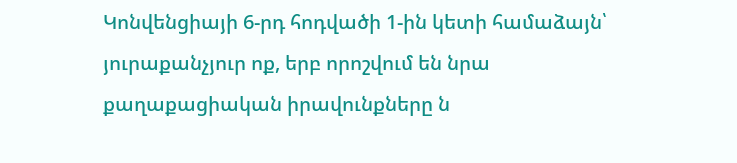Կոնվենցիայի 6-րդ հոդվածի 1-ին կետի համաձայն՝ յուրաքանչյուր ոք, երբ որոշվում են նրա քաղաքացիական իրավունքները ն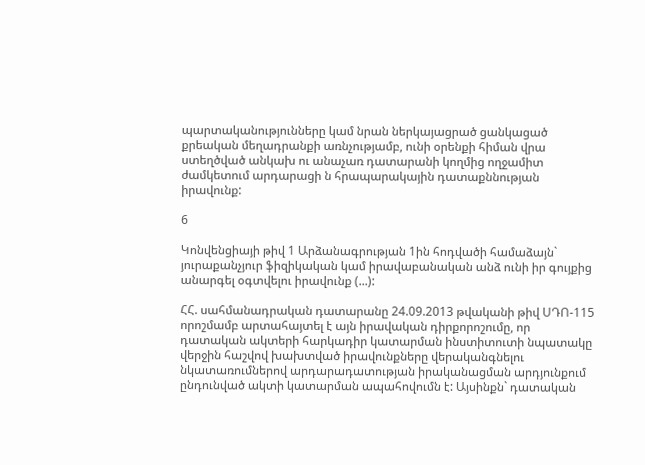պարտականությունները կամ նրան ներկայացրած ցանկացած քրեական մեղադրանքի առնչությամբ, ունի օրենքի հիման վրա ստեղծված անկախ ու անաչառ դատարանի կողմից ողջամիտ ժամկետում արդարացի ն հրապարակային դատաքննության իրավունք:

6

Կոնվենցիայի թիվ 1 Արձանագրության 1ին հոդվածի համաձայն` յուրաքանչյուր ֆիզիկական կամ իրավաբանական անձ ունի իր գույքից անարգել օգտվելու իրավունք (...):

ՀՀ. սահմանադրական դատարանը 24.09.2013 թվականի թիվ ՍԴՈ-115 որոշմամբ արտահայտել է այն իրավական դիրքորոշումը, որ դատական ակտերի հարկադիր կատարման ինստիտուտի նպատակը վերջին հաշվով խախտված իրավունքները վերականգնելու նկատառումներով արդարադատության իրականացման արդյունքում ընդունված ակտի կատարման ապահովումն է: Այսինքն` դատական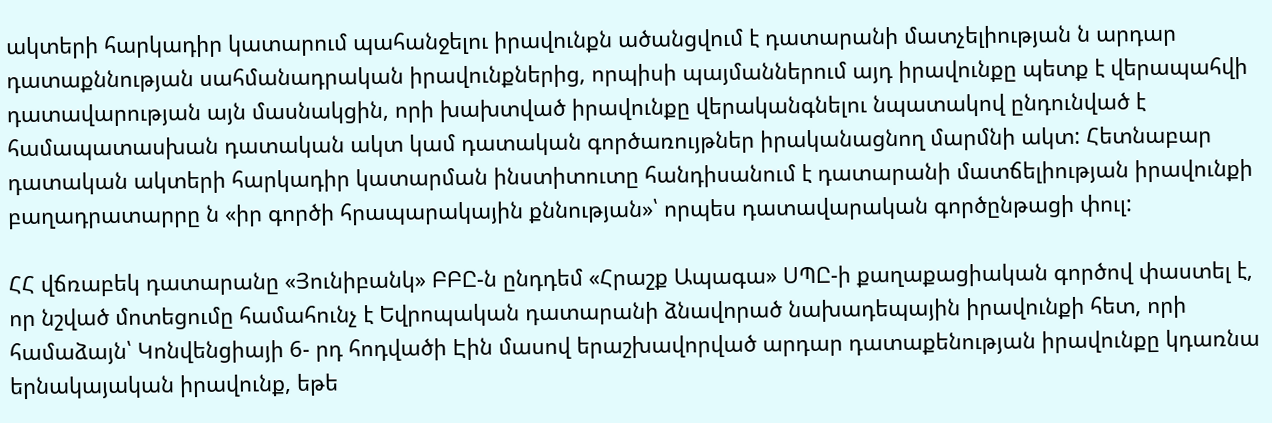ակտերի հարկադիր կատարում պահանջելու իրավունքն ածանցվում է դատարանի մատչելիության ն արդար դատաքննության սահմանադրական իրավունքներից, որպիսի պայմաններում այդ իրավունքը պետք է վերապահվի դատավարության այն մասնակցին, որի խախտված իրավունքը վերականգնելու նպատակով ընդունված է համապատասխան դատական ակտ կամ դատական գործառույթներ իրականացնող մարմնի ակտ: Հետնաբար դատական ակտերի հարկադիր կատարման ինստիտուտը հանդիսանում է դատարանի մատճելիության իրավունքի բաղադրատարրը ն «իր գործի հրապարակային քննության»՝ որպես դատավարական գործընթացի փուլ:

ՀՀ վճռաբեկ դատարանը «Յունիբանկ» ԲԲԸ-ն ընդդեմ «Հրաշք Ապագա» ՍՊԸ-ի քաղաքացիական գործով փաստել է, որ նշված մոտեցումը համահունչ է Եվրոպական դատարանի ձնավորած նախադեպային իրավունքի հետ, որի համաձայն՝ Կոնվենցիայի 6- րդ հոդվածի Էին մասով երաշխավորված արդար դատաքենության իրավունքը կդառնա երնակայական իրավունք, եթե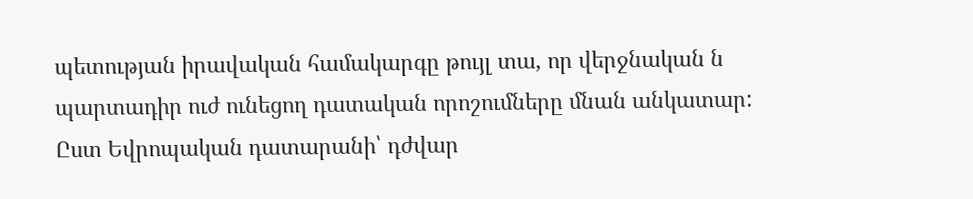պետության իրավական համակարգը թույլ տա, որ վերջնական ն պարտադիր ուժ ունեցող դատական որոշումները մնան անկատար: Ըստ Եվրոպական դատարանի՝ դժվար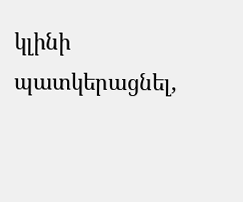կլինի պատկերացնել,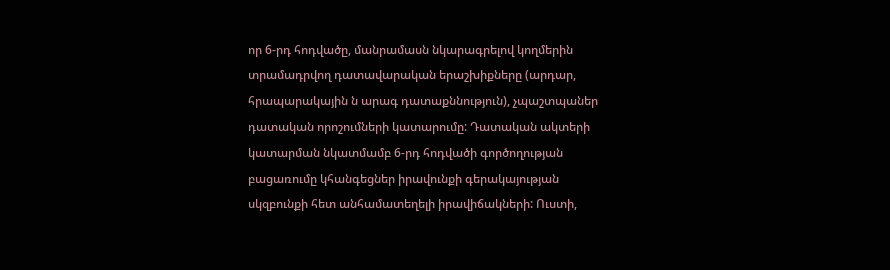որ 6-րդ հոդվածը, մանրամասն նկարագրելով կողմերին տրամադրվող դատավարական երաշխիքները (արդար, հրապարակային ն արագ դատաքննություն), չպաշտպաներ դատական որոշումների կատարումը: Դատական ակտերի կատարման նկատմամբ 6-րդ հոդվածի գործողության բացառումը կհանգեցներ իրավունքի գերակայության սկզբունքի հետ անհամատեղելի իրավիճակների: Ուստի,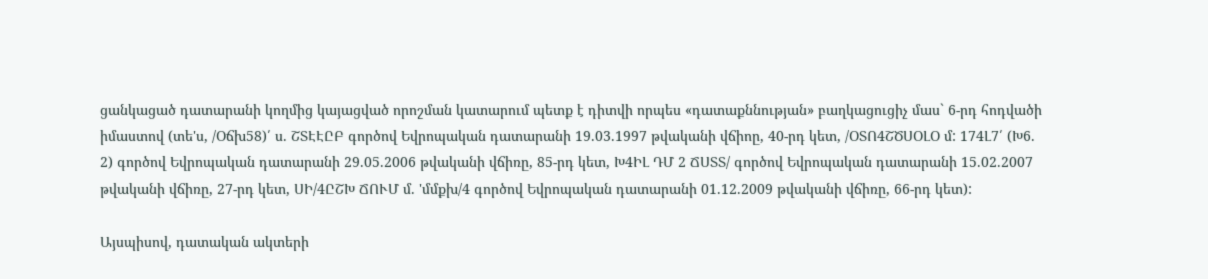ցանկացած դատարանի կողմից կայացված որոշման կատարում պետք է դիտվի որպես «դատաքննության» բաղկացուցիչ մաս` 6-րդ հոդվածի իմաստով (տե'ս, /Օճխ58)՛ ս. ՇՏԷԷԸԲ գործով Եվրոպական դատարանի 19.03.1997 թվականի վճիոը, 40-րդ կետ, /ՕՏՈ4ՇԾՍՕԼՕ մ: 174Լ7՛ (Խ6. 2) գործով Եվրոպական դատարանի 29.05.2006 թվականի վճիռը, 85-րդ կետ, Խ4ԻԼ ԴՄ 2 ՃՍՏՏ/ գործով Եվրոպական դատարանի 15.02.2007 թվականի վճիռը, 27-րդ կետ, ՍԻ/4ԸՇԽ ՃՈՒՄ մ. 'մմքխ/4 գործով Եվրոպական դատարանի 01.12.2009 թվականի վճիռը, 66-րդ կետ):

Այսպիսով, դատական ակտերի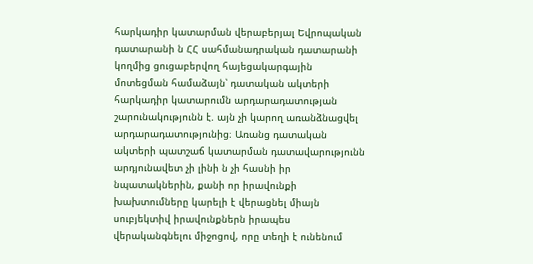հարկադիր կատարման վերաբերյալ Եվրոպական դատարանի ն ՀՀ սահմանադրական դատարանի կողմից ցուցաբերվող հայեցակարգային մոտեցման համաձայն՝ դատական ակտերի հարկադիր կատարումն արդարադատության շարունակությունն է. այն չի կարող առանձնացվել արդարադատությունից։ Առանց դատական ակտերի պատշաճ կատարման դատավարությունն արդյունավետ չի լինի ն չի հասնի իր նպատակներին, քանի որ իրավունքի խախտումները կարելի է վերացնել միայն սուբյեկտիվ իրավունքներն իրապես վերականգնելու միջոցով, որը տեղի է ունենում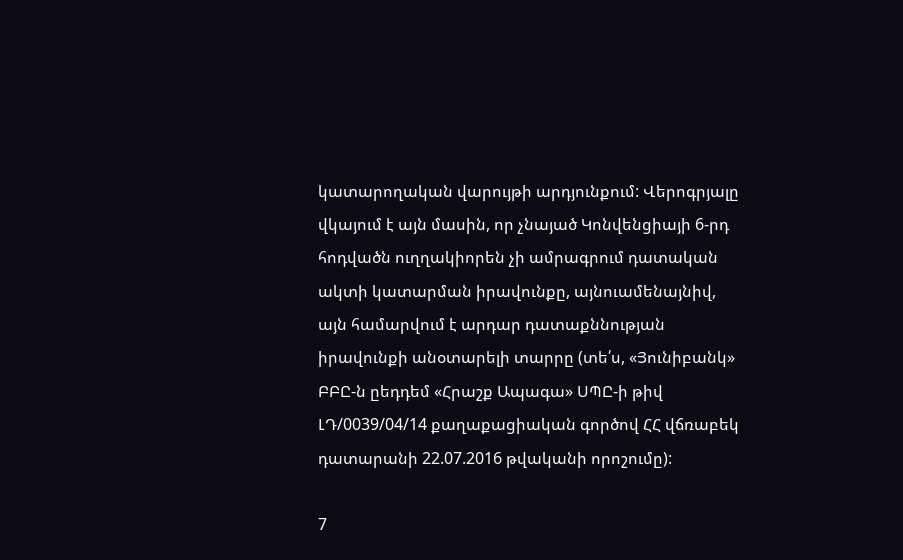կատարողական վարույթի արդյունքում: Վերոգրյալը վկայում է այն մասին, որ չնայած Կոնվենցիայի 6-րդ հոդվածն ուղղակիորեն չի ամրագրում դատական ակտի կատարման իրավունքը, այնուամենայնիվ, այն համարվում է արդար դատաքննության իրավունքի անօտարելի տարրը (տե՛ս, «Յունիբանկ» ԲԲԸ-ն ըեդդեմ «Հրաշք Ապագա» ՍՊԸ-ի թիվ ԼԴ/0039/04/14 քաղաքացիական գործով ՀՀ վճռաբեկ դատարանի 22.07.2016 թվականի որոշումը):

7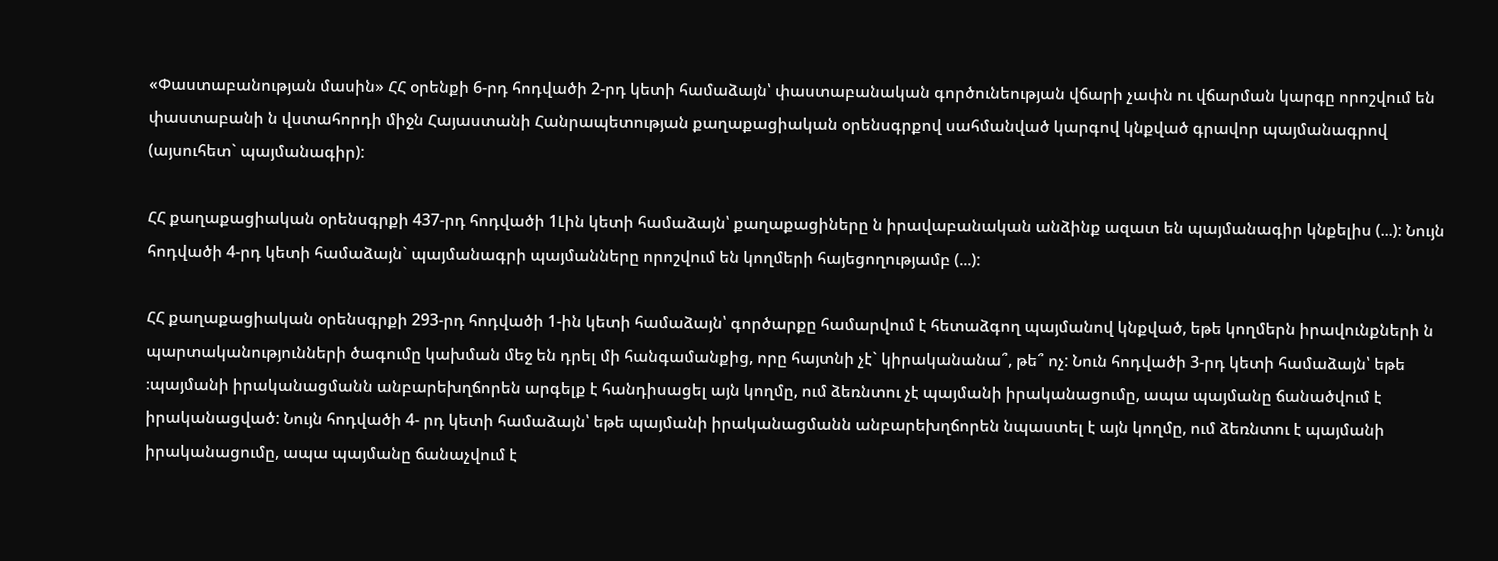«Փաստաբանության մասին» ՀՀ օրենքի 6-րդ հոդվածի 2-րդ կետի համաձայն՝ փաստաբանական գործունեության վճարի չափն ու վճարման կարգը որոշվում են փաստաբանի ն վստահորդի միջն Հայաստանի Հանրապետության քաղաքացիական օրենսգրքով սահմանված կարգով կնքված գրավոր պայմանագրով (այսուհետ` պայմանագիր):

ՀՀ քաղաքացիական օրենսգրքի 437-րդ հոդվածի 1Լին կետի համաձայն՝ քաղաքացիները ն իրավաբանական անձինք ազատ են պայմանագիր կնքելիս (...): Նույն հոդվածի 4-րդ կետի համաձայն` պայմանագրի պայմանները որոշվում են կողմերի հայեցողությամբ (...):

ՀՀ քաղաքացիական օրենսգրքի 293-րդ հոդվածի 1-ին կետի համաձայն՝ գործարքը համարվում է հետաձգող պայմանով կնքված, եթե կողմերն իրավունքների ն պարտականությունների ծագումը կախման մեջ են դրել մի հանգամանքից, որը հայտնի չէ` կիրականանա՞, թե՞ ոչ: Նուն հոդվածի 3-րդ կետի համաձայն՝ եթե ։պայմանի իրականացմանն անբարեխղճորեն արգելք է հանդիսացել այն կողմը, ում ձեռնտու չէ պայմանի իրականացումը, ապա պայմանը ճանածվում է իրականացված: Նույն հոդվածի 4- րդ կետի համաձայն՝ եթե պայմանի իրականացմանն անբարեխղճորեն նպաստել է այն կողմը, ում ձեռնտու է պայմանի իրականացումը, ապա պայմանը ճանաչվում է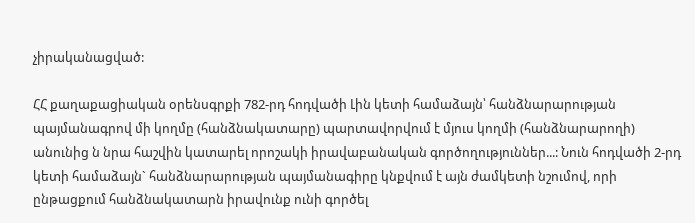չիրականացված:

ՀՀ քաղաքացիական օրենսգրքի 782-րդ հոդվածի Լին կետի համաձայն՝ հանձնարարության պայմանագրով մի կողմը (հանձնակատարը) պարտավորվում է մյուս կողմի (հանձնարարողի) անունից ն նրա հաշվին կատարել որոշակի իրավաբանական գործողություններ...: Նուն հոդվածի 2-րդ կետի համաձայն` հանձնարարության պայմանագիրը կնքվում է այն ժամկետի նշումով, որի ընթացքում հանձնակատարն իրավունք ունի գործել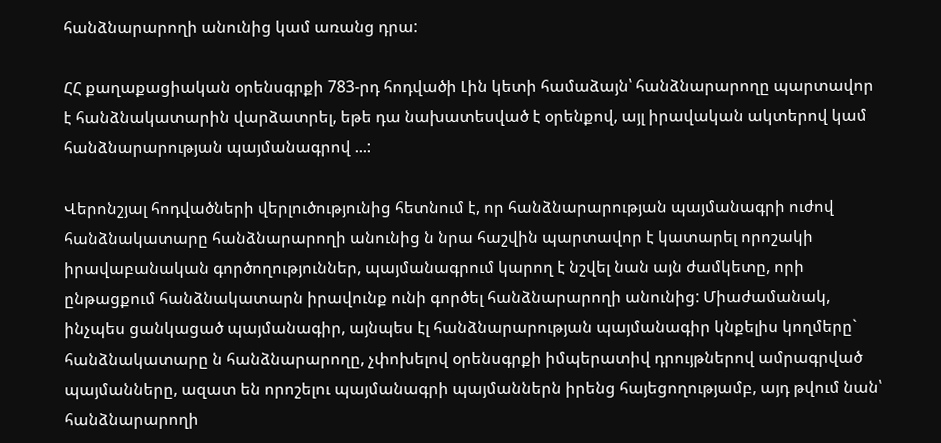հանձնարարողի անունից կամ առանց դրա:

ՀՀ քաղաքացիական օրենսգրքի 783-րդ հոդվածի Լին կետի համաձայն՝ հանձնարարողը պարտավոր է հանձնակատարին վարձատրել, եթե դա նախատեսված է օրենքով, այլ իրավական ակտերով կամ հանձնարարության պայմանագրով ...:

Վերոնշյալ հոդվածների վերլուծությունից հետնում է, որ հանձնարարության պայմանագրի ուժով հանձնակատարը հանձնարարողի անունից ն նրա հաշվին պարտավոր է կատարել որոշակի իրավաբանական գործողություններ, պայմանագրում կարող է նշվել նան այն ժամկետը, որի ընթացքում հանձնակատարն իրավունք ունի գործել հանձնարարողի անունից: Միաժամանակ, ինչպես ցանկացած պայմանագիր, այնպես էլ հանձնարարության պայմանագիր կնքելիս կողմերը` հանձնակատարը ն հանձնարարողը, չփոխելով օրենսգրքի իմպերատիվ դրույթներով ամրագրված պայմանները, ազատ են որոշելու պայմանագրի պայմաններն իրենց հայեցողությամբ, այդ թվում նան՝ հանձնարարողի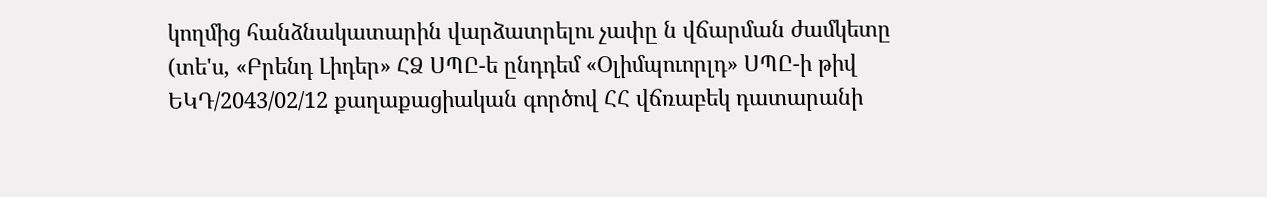կողմից հանձնակատարին վարձատրելու չափը ն վճարման ժամկետը (տե'ս, «Բրենդ Լիդեր» ՀՁ ՍՊԸ-ե ընդդեմ «Օլիմպուորլդ» ՍՊԸ-ի թիվ ԵԿԴ/2043/02/12 քաղաքացիական գործով ՀՀ վճռաբեկ դատարանի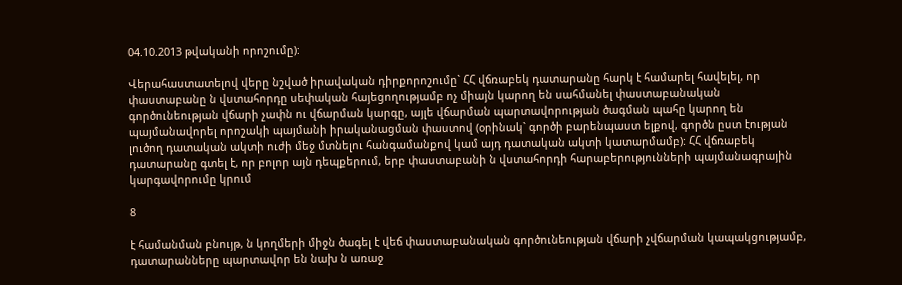04.10.2013 թվականի որոշումը):

Վերահաստատելով վերը նշված իրավական դիրքորոշումը` ՀՀ վճռաբեկ դատարանը հարկ է համարել հավելել, որ փաստաբանը ն վստահորդը սեփական հայեցողությամբ ոչ միայն կարող են սահմանել փաստաբանական գործունեության վճարի չափն ու վճարման կարգը, այլե վճարման պարտավորության ծագման պահը կարող են պայմանավորել որոշակի պայմանի իրականացման փաստով (օրինակ` գործի բարենպաստ ելքով, գործն ըստ էության լուծող դատական ակտի ուժի մեջ մտնելու հանգամանքով կամ այդ դատական ակտի կատարմամբ): ՀՀ վճռաբեկ դատարանը գտել է, որ բոլոր այն դեպքերում, երբ փաստաբանի ն վստահորդի հարաբերությունների պայմանագրային կարգավորումը կրում

8

է համանման բնույթ, ն կողմերի միջն ծագել է վեճ փաստաբանական գործունեության վճարի չվճարման կապակցությամբ, դատարանները պարտավոր են նախ ն առաջ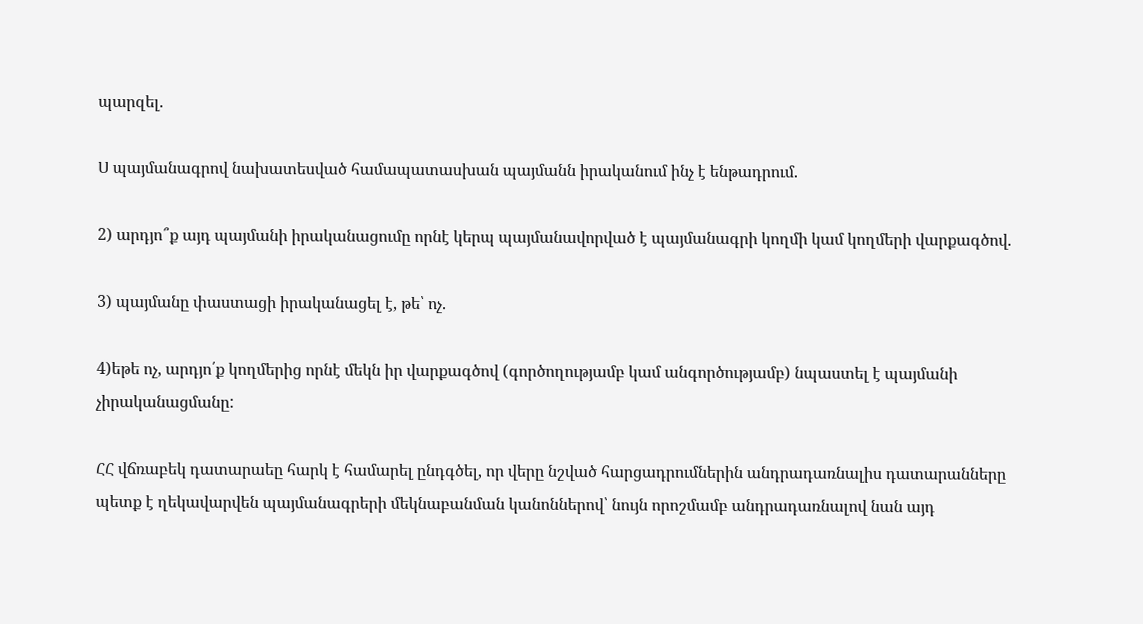պարզել.

Ս պայմանագրով նախատեսված համապատասխան պայմանն իրականում ինչ է ենթադրում.

2) արդյո՞ք այդ պայմանի իրականացումը որնէ կերպ պայմանավորված է պայմանագրի կողմի կամ կողմերի վարքագծով.

3) պայմանը փաստացի իրականացել է, թե՝ ոչ.

4)եթե ոչ, արդյո՛ք կողմերից որնէ մեկն իր վարքագծով (գործողությամբ կամ անգործությամբ) նպաստել է պայմանի չիրականացմանը:

ՀՀ վճռաբեկ դատարաեը հարկ է համարել ընդգծել, որ վերը նշված հարցադրումներին անդրադառնալիս դատարանները պետք է ղեկավարվեն պայմանագրերի մեկնաբանման կանոններով՝ նույն որոշմամբ անդրադառնալով նան այդ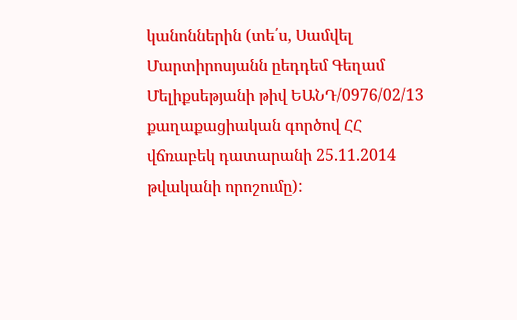կանոններին (տե՛ս, Սամվել Մարտիրոսյանն ըեդդեմ Գեղամ Մելիքսեթյանի թիվ ԵԱՆԴ/0976/02/13 քաղաքացիական գործով ՀՀ վճռաբեկ դատարանի 25.11.2014 թվականի որոշումը):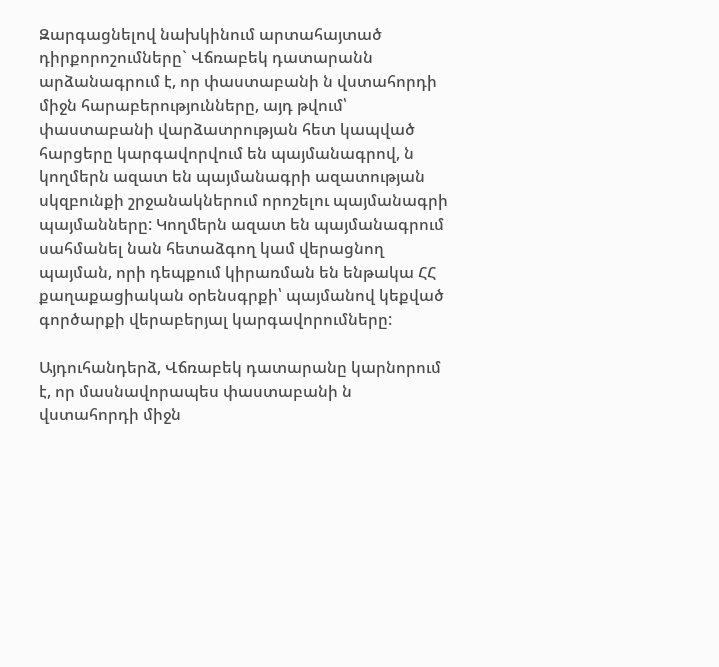Զարգացնելով նախկինում արտահայտած դիրքորոշումները` Վճռաբեկ դատարանն արձանագրում է, որ փաստաբանի ն վստահորդի միջն հարաբերությունները, այդ թվում՝ փաստաբանի վարձատրության հետ կապված հարցերը կարգավորվում են պայմանագրով, ն կողմերն ազատ են պայմանագրի ազատության սկզբունքի շրջանակներում որոշելու պայմանագրի պայմանները: Կողմերն ազատ են պայմանագրում սահմանել նան հետաձգող կամ վերացնող պայման, որի դեպքում կիրառման են ենթակա ՀՀ քաղաքացիական օրենսգրքի՝ պայմանով կեքված գործարքի վերաբերյալ կարգավորումները:

Այդուհանդերձ, Վճռաբեկ դատարանը կարնորում է, որ մասնավորապես փաստաբանի ն վստահորդի միջն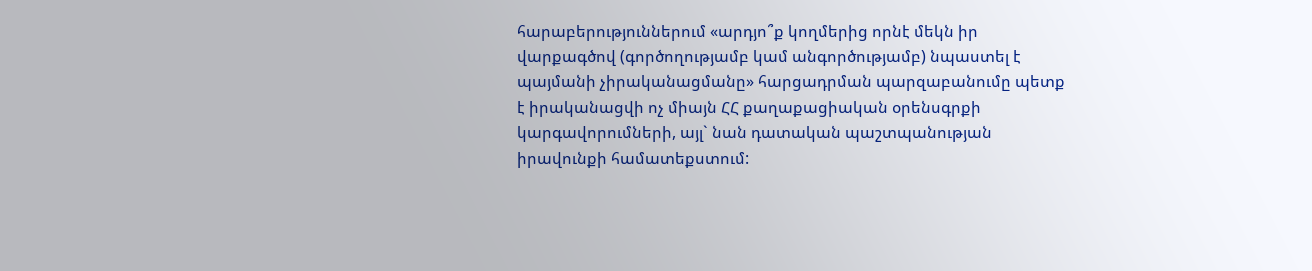հարաբերություններում «արդյո՞ք կողմերից որնէ մեկն իր վարքագծով (գործողությամբ կամ անգործությամբ) նպաստել է պայմանի չիրականացմանը» հարցադրման պարզաբանումը պետք է իրականացվի ոչ միայն ՀՀ քաղաքացիական օրենսգրքի կարգավորումների, այլ` նան դատական պաշտպանության իրավունքի համատեքստում: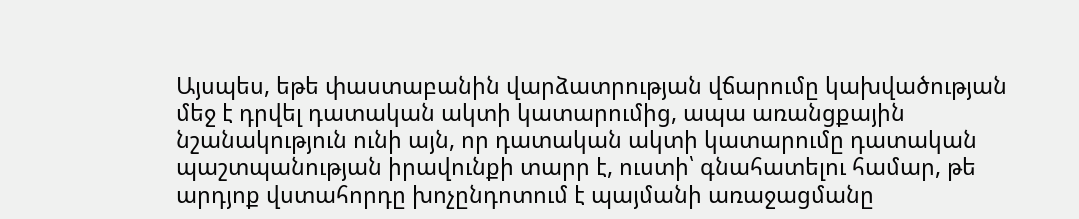Այսպես, եթե փաստաբանին վարձատրության վճարումը կախվածության մեջ է դրվել դատական ակտի կատարումից, ապա առանցքային նշանակություն ունի այն, որ դատական ակտի կատարումը դատական պաշտպանության իրավունքի տարր է, ուստի՝ գնահատելու համար, թե արդյոք վստահորդը խոչընդոտում է պայմանի առաջացմանը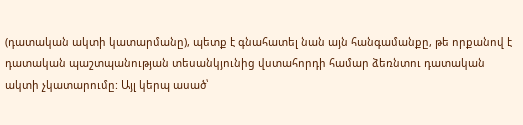(դատական ակտի կատարմանը), պետք է գնահատել նան այն հանգամանքը, թե որքանով է դատական պաշտպանության տեսանկյունից վստահորդի համար ձեռնտու դատական ակտի չկատարումը: Այլ կերպ ասած՝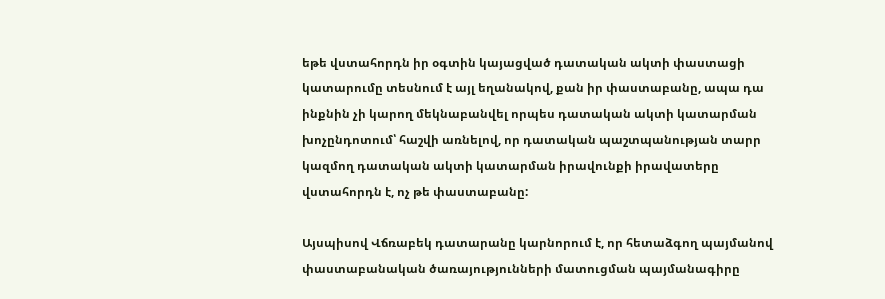եթե վստահորդն իր օգտին կայացված դատական ակտի փաստացի կատարումը տեսնում է այլ եղանակով, քան իր փաստաբանը, ապա դա ինքնին չի կարող մեկնաբանվել որպես դատական ակտի կատարման խոչընդոտում՝ հաշվի առնելով, որ դատական պաշտպանության տարր կազմող դատական ակտի կատարման իրավունքի իրավատերը վստահորդն է, ոչ թե փաստաբանը:

Այսպիսով Վճռաբեկ դատարանը կարնորում է, որ հետաձգող պայմանով փաստաբանական ծառայությունների մատուցման պայմանագիրը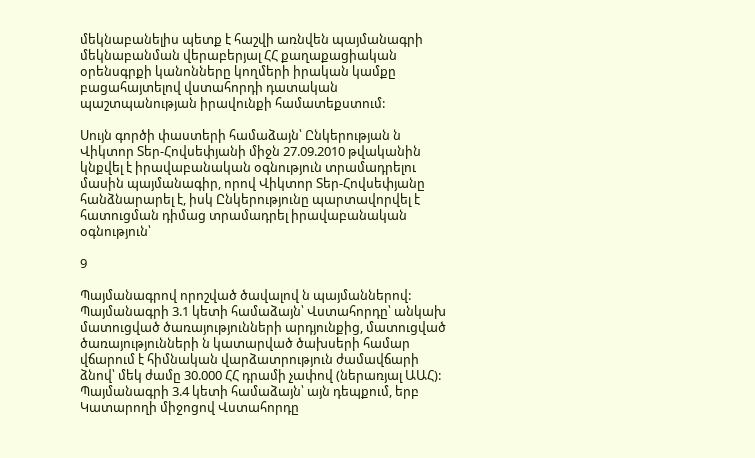մեկնաբանելիս պետք է հաշվի առնվեն պայմանագրի մեկնաբանման վերաբերյալ ՀՀ քաղաքացիական օրենսգրքի կանոնները կողմերի իրական կամքը բացահայտելով վստահորդի դատական պաշտպանության իրավունքի համատեքստում:

Սույն գործի փաստերի համաձայն՝ Ընկերության ն Վիկտոր Տեր-Հովսեփյանի միջն 27.09.2010 թվականին կնքվել է իրավաբանական օգնություն տրամադրելու մասին պայմանագիր, որով Վիկտոր Տեր-Հովսեփյանը հանձնարարել է, իսկ Ընկերությունը պարտավորվել է հատուցման դիմաց տրամադրել իրավաբանական օգնություն՝

9

Պայմանագրով որոշված ծավալով ն պայմաններով: Պայմանագրի 3.1 կետի համաձայն՝ Վստահորդը՝ անկախ մատուցված ծառայությունների արդյունքից, մատուցված ծառայությունների ն կատարված ծախսերի համար վճարում է հիմնական վարձատրություն ժամավճարի ձնով՝ մեկ ժամը 30.000 ՀՀ դրամի չափով (ներառյալ ԱԱՀ): Պայմանագրի 3.4 կետի համաձայն՝ այն դեպքում, երբ Կատարողի միջոցով Վստահորդը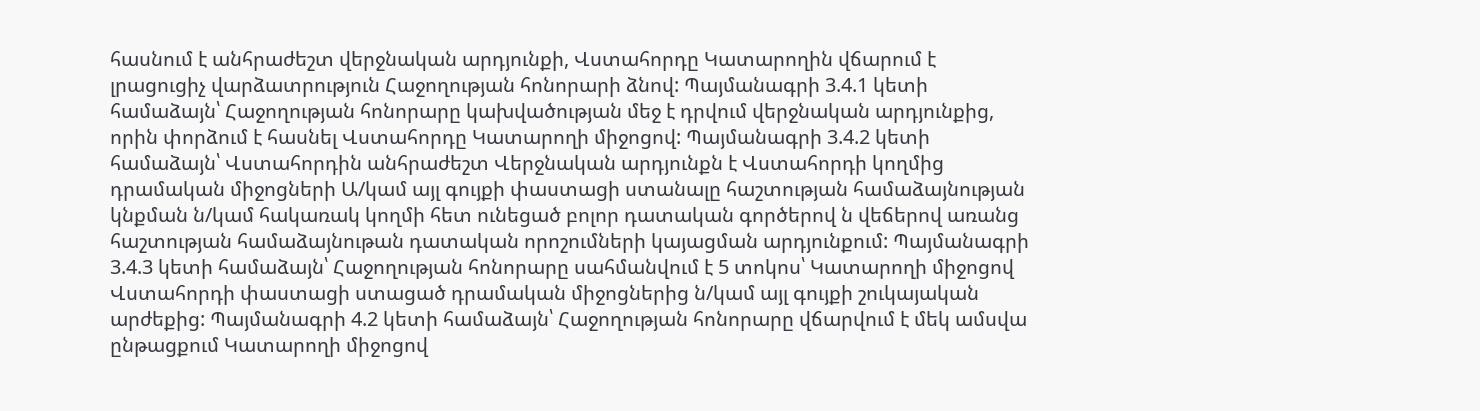հասնում է անհրաժեշտ վերջնական արդյունքի, Վստահորդը Կատարողին վճարում է լրացուցիչ վարձատրություն Հաջողության հոնորարի ձնով: Պայմանագրի 3.4.1 կետի համաձայն՝ Հաջողության հոնորարը կախվածության մեջ է դրվում վերջնական արդյունքից, որին փորձում է հասնել Վստահորդը Կատարողի միջոցով: Պայմանագրի 3.4.2 կետի համաձայն՝ Վստահորդին անհրաժեշտ Վերջնական արդյունքն է Վստահորդի կողմից դրամական միջոցների Ա/կամ այլ գույքի փաստացի ստանալը հաշտության համաձայնության կնքման ն/կամ հակառակ կողմի հետ ունեցած բոլոր դատական գործերով ն վեճերով առանց հաշտության համաձայնութան դատական որոշումների կայացման արդյունքում: Պայմանագրի 3.4.3 կետի համաձայն՝ Հաջողության հոնորարը սահմանվում է 5 տոկոս՝ Կատարողի միջոցով Վստահորդի փաստացի ստացած դրամական միջոցներից ն/կամ այլ գույքի շուկայական արժեքից: Պայմանագրի 4.2 կետի համաձայն՝ Հաջողության հոնորարը վճարվում է մեկ ամսվա ընթացքում Կատարողի միջոցով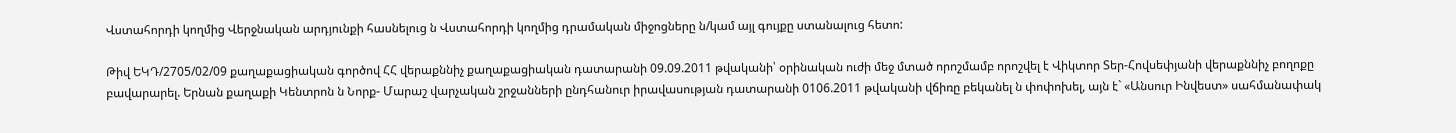Վստահորդի կողմից Վերջնական արդյունքի հասնելուց ն Վստահորդի կողմից դրամական միջոցները ն/կամ այլ գույքը ստանալուց հետո:

Թիվ ԵԿԴ/2705/02/09 քաղաքացիական գործով ՀՀ վերաքննիչ քաղաքացիական դատարանի 09.09.2011 թվականի՝ օրինական ուժի մեջ մտած որոշմամբ որոշվել է Վիկտոր Տեր-Հովսեփյանի վերաքննիչ բողոքը բավարարել. Երնան քաղաքի Կենտրոն ն Նորք- Մարաշ վարչական շրջանների ընդհանուր իրավասության դատարանի 0106.2011 թվականի վճիռը բեկանել ն փոփոխել, այն է` «Անսուր Ինվեստ» սահմանափակ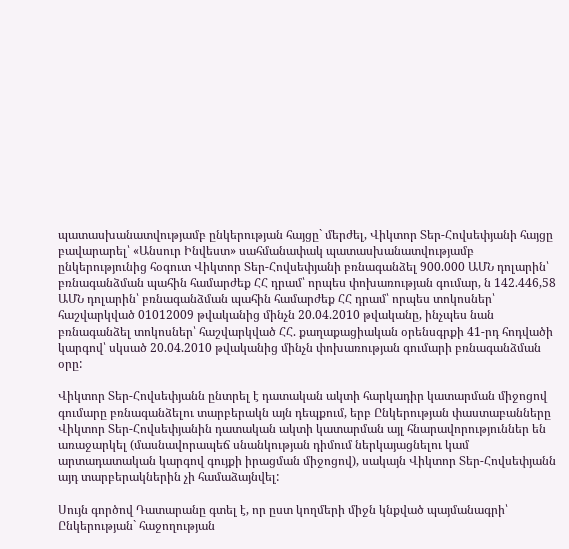պատասխանատվությամբ ընկերության հայցը` մերժել, Վիկտոր Տեր-Հովսեփյանի հայցը բավարարել՝ «Անսուր Ինվեստ» սահմանափակ պատասխանատվությամբ ընկերությունից հօգուտ Վիկտոր Տեր-Հովսեփյանի բռնագանձել 900.000 ԱՄՆ դոլարին՝ բռնագանձման պահին համարժեք ՀՀ դրամ՝ որպես փոխառության գումար, ն 142.446,58 ԱՄՆ դոլարին՝ բռնագանձման պահին համարժեք ՀՀ դրամ՝ որպես տոկոսներ՝ հաշվարկված 01012009 թվականից մինչն 20.04.2010 թվականը, ինչպես նան բռնագանձել տոկոսներ՝ հաշվարկված ՀՀ. քաղաքացիական օրենսգրքի 41-րդ հոդվածի կարգով՝ սկսած 20.04.2010 թվականից մինչն փոխառության գումարի բռնագանձման օրը:

Վիկտոր Տեր-Հովսեփյանն ընտրել է դատական ակտի հարկադիր կատարման միջոցով գումարը բռնագանձելու տարբերակն այն դեպքում, երբ Ընկերության փաստաբանները Վիկտոր Տեր-Հովսեփյանին դատական ակտի կատարման այլ հնարավորություններ են առաջարկել (մասնավորապեճ սնանկության դիմում ներկայացնելու կամ արտադատական կարգով գույքի իրացման միջոցով), սակայն Վիկտոր Տեր-Հովսեփյանն այդ տարբերակներին չի համաձայնվել:

Սույն գործով Դատարանը գտել է, որ ըստ կողմերի միջն կնքված պայմանագրի՝ Ընկերության` հաջողության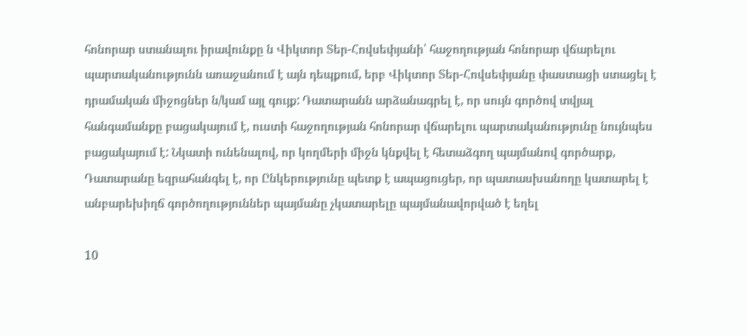հոնորար ստանալու իրավունքը ն Վիկտոր Տեր-Հովսեփյանի՝ հաջողության հոնորար վճարելու պարտականությունն առաջանում է այն դեպքում, երբ Վիկտոր Տեր-Հովսեփյանը փաստացի ստացել է դրամական միջոցներ ն/կամ այլ գույք: Դատարանն արձանագրել է, որ սույն գործով տվյալ հանգամանքը բացակայում է, ուստի հաջողության հոնորար վճարելու պարտականությունը նույնպես բացակայում է: Նկատի ունենալով, որ կողմերի միջն կնքվել է հետաձգող պայմանով գործարք, Դատարանը եզրահանգել է, որ Ընկերությունը պետք է ապացուցեր, որ պատասխանողը կատարել է անբարեխիղճ գործողություններ պայմանը չկատարելը պայմանավորված է եղել

10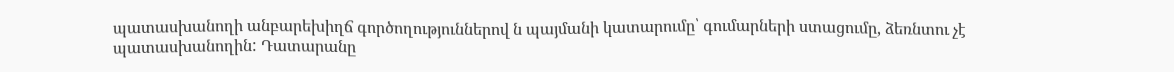պատասխանողի անբարեխիղճ գործողություններով ն պայմանի կատարումը՝ գումարների ստացումը, ձեռնտու չէ պատասխանողին: Դատարանը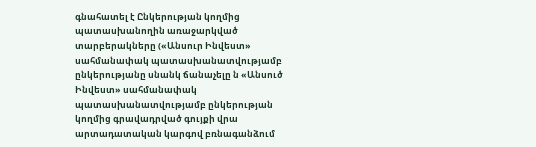գնահատել է Ընկերության կողմից պատասխանողին առաջարկված տարբերակները («Անսուր Ինվեստ» սահմանափակ պատասխանատվությամբ ընկերությանը սնանկ ճանաչելը ն «Անսուծ Ինվեստ» սահմանափակ պատասխանատվությամբ ընկերության կողմից գրավադրված գույքի վրա արտադատական կարգով բռնագանձում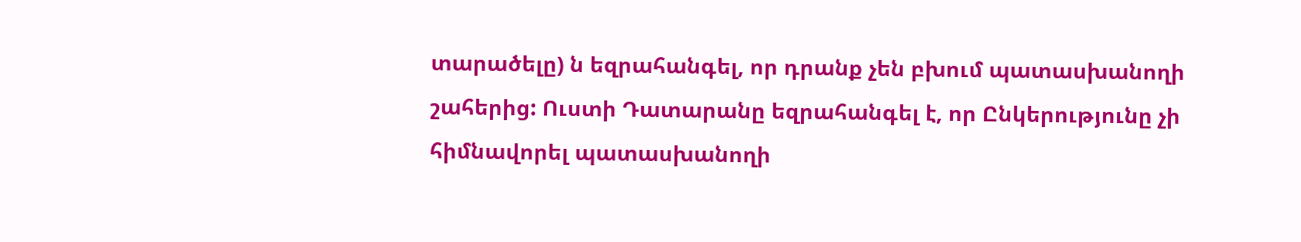տարածելը) ն եզրահանգել, որ դրանք չեն բխում պատասխանողի շահերից: Ուստի Դատարանը եզրահանգել է, որ Ընկերությունը չի հիմնավորել պատասխանողի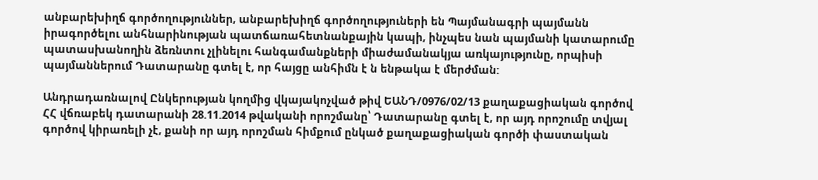անբարեխիղճ գործողություններ, անբարեխիղճ գործողություների են Պայմանագրի պայմանն իրագործելու անհնարինության պատճառահետնանքային կապի, ինչպես նան պայմանի կատարումը պատասխանողին ձեռնտու չլինելու հանգամանքների միաժամանակյա առկայությունը, որպիսի պայմաններում Դատարանը գտել է, որ հայցը անհիմն է ն ենթակա է մերժման:

Անդրադառնալով Ընկերության կողմից վկայակոչված թիվ ԵԱՆԴ/0976/02/13 քաղաքացիական գործով ՀՀ վճռաբեկ դատարանի 28.11.2014 թվականի որոշմանը՝ Դատարանը գտել է, որ այդ որոշումը տվյալ գործով կիրառելի չէ, քանի որ այդ որոշման հիմքում ընկած քաղաքացիական գործի փաստական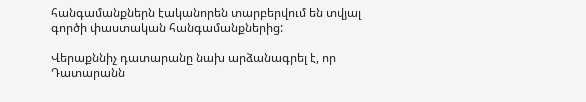հանգամանքներն էականորեն տարբերվում են տվյալ գործի փաստական հանգամանքներից:

Վերաքննիչ դատարանը նախ արձանագրել է, որ Դատարանն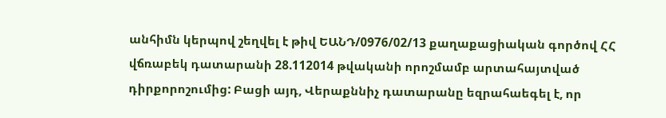անհիմն կերպով շեղվել է թիվ ԵԱՆԴ/0976/02/13 քաղաքացիական գործով ՀՀ վճռաբեկ դատարանի 28.112014 թվականի որոշմամբ արտահայտված դիրքորոշումից: Բացի այդ, Վերաքննիչ դատարանը եզրահաեգել է, որ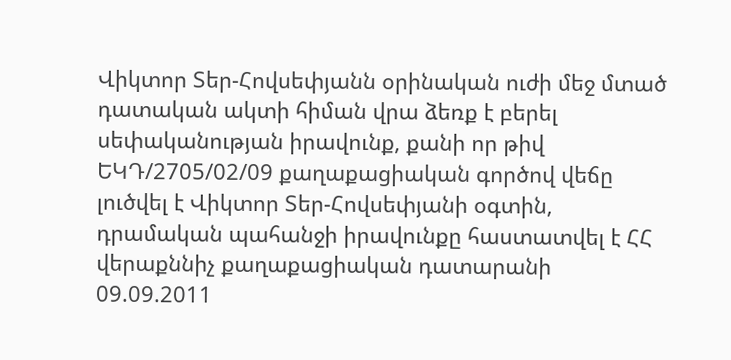Վիկտոր Տեր-Հովսեփյանն օրինական ուժի մեջ մտած դատական ակտի հիման վրա ձեռք է բերել սեփականության իրավունք, քանի որ թիվ ԵԿԴ/2705/02/09 քաղաքացիական գործով վեճը լուծվել է Վիկտոր Տեր-Հովսեփյանի օգտին, դրամական պահանջի իրավունքը հաստատվել է ՀՀ վերաքննիչ քաղաքացիական դատարանի 09.09.2011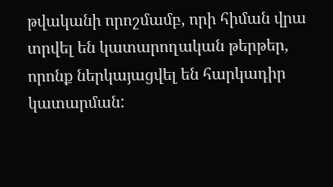թվականի որոշմամբ, որի հիման վրա տրվել են կատարողական թերթեր, որոնք ներկայացվել են հարկադիր կատարման: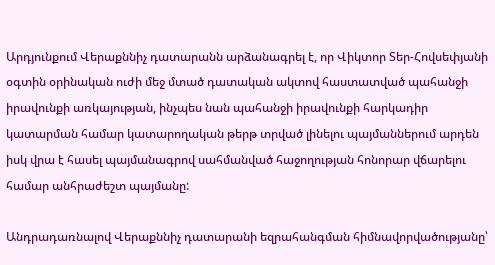Արդյունքում Վերաքննիչ դատարանն արձանագրել է, որ Վիկտոր Տեր-Հովսեփյանի օգտին օրինական ուժի մեջ մտած դատական ակտով հաստատված պահանջի իրավունքի առկայության, ինչպես նան պահանջի իրավունքի հարկադիր կատարման համար կատարողական թերթ տրված լինելու պայմաններում արդեն իսկ վրա է հասել պայմանագրով սահմանված հաջողության հոնորար վճարելու համար անհրաժեշտ պայմանը:

Անդրադառնալով Վերաքննիչ դատարանի եզրահանգման հիմնավորվածությանը՝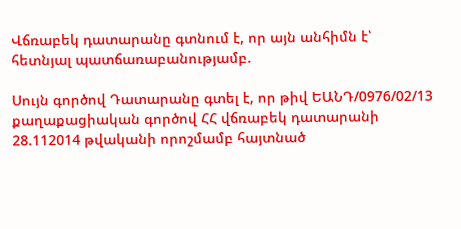Վճռաբեկ դատարանը գտնում է, որ այն անհիմն է՝ հետնյալ պատճառաբանությամբ.

Սույն գործով Դատարանը գտել է, որ թիվ ԵԱՆԴ/0976/02/13 քաղաքացիական գործով ՀՀ վճռաբեկ դատարանի 28.112014 թվականի որոշմամբ հայտնած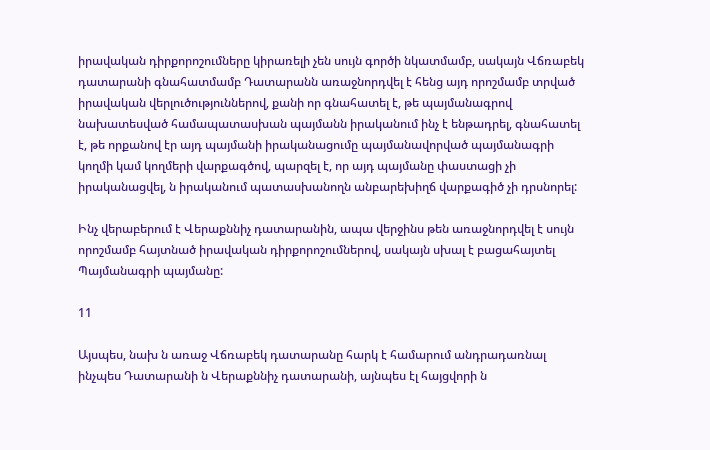իրավական դիրքորոշումները կիրառելի չեն սույն գործի նկատմամբ, սակայն Վճռաբեկ դատարանի գնահատմամբ Դատարանն առաջնորդվել է հենց այդ որոշմամբ տրված իրավական վերլուծություններով, քանի որ գնահատել է, թե պայմանագրով նախատեսված համապատասխան պայմանն իրականում ինչ է ենթադրել, գնահատել է, թե որքանով էր այդ պայմանի իրականացումը պայմանավորված պայմանագրի կողմի կամ կողմերի վարքագծով, պարզել է, որ այդ պայմանը փաստացի չի իրականացվել, ն իրականում պատասխանողն անբարեխիղճ վարքագիծ չի դրսնորել:

Ինչ վերաբերում է Վերաքննիչ դատարանին, ապա վերջինս թեն առաջնորդվել է սույն որոշմամբ հայտնած իրավական դիրքորոշումներով, սակայն սխալ է բացահայտել Պայմանագրի պայմանը:

11

Այսպես, նախ ն առաջ Վճռաբեկ դատարանը հարկ է համարում անդրադառնալ ինչպես Դատարանի ն Վերաքննիչ դատարանի, այնպես էլ հայցվորի ն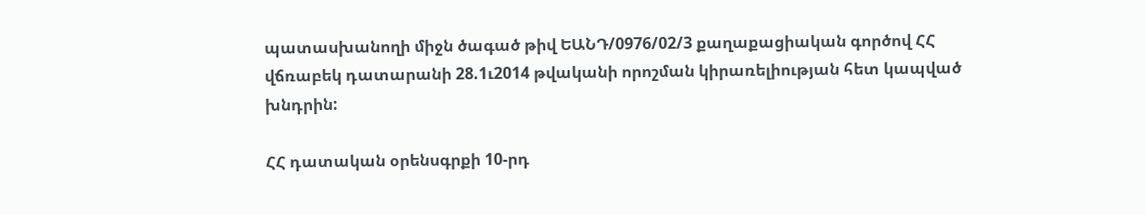պատասխանողի միջն ծագած թիվ ԵԱՆԴ/0976/02/3 քաղաքացիական գործով ՀՀ վճռաբեկ դատարանի 28.1ւ2014 թվականի որոշման կիրառելիության հետ կապված խնդրին:

ՀՀ դատական օրենսգրքի 10-րդ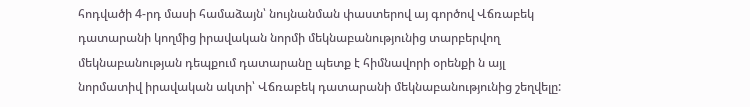հոդվածի 4-րդ մասի համաձայն՝ նույնանման փաստերով այ գործով Վճռաբեկ դատարանի կողմից իրավական նորմի մեկնաբանությունից տարբերվող մեկնաբանության դեպքում դատարանը պետք է հիմնավորի օրենքի ն այլ նորմատիվ իրավական ակտի՝ Վճռաբեկ դատարանի մեկնաբանությունից շեղվելը: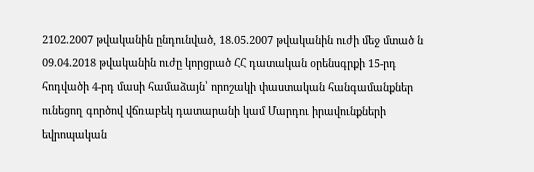2102.2007 թվականին ընդունված, 18.05.2007 թվականին ուժի մեջ մտած ն 09.04.2018 թվականին ուժը կորցրած ՀՀ դատական օրենսգրքի 15-րդ հոդվածի 4-րդ մասի համաձայն՝ որոշակի փաստական հանգամանքներ ունեցող գործով վճռաբեկ դատարանի կամ Մարդու իրավունքների եվրոպական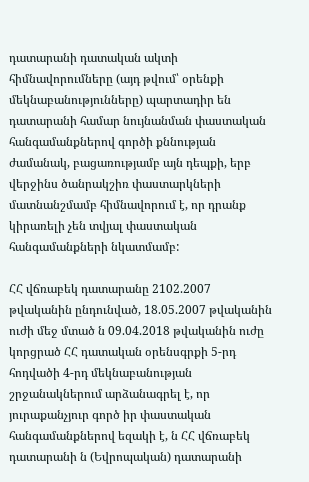դատարանի դատական ակտի հիմնավորումները (այդ թվում՝ օրենքի մեկնաբանությունները) պարտադիր են դատարանի համար նույնանման փաստական հանգամանքներով գործի քննության ժամանակ, բացառությամբ այն դեպքի, երբ վերջինս ծանրակշիռ փաստարկների մատնանշմամբ հիմնավորում է, որ դրանք կիրառելի չեն տվյալ փաստական հանգամանքների նկատմամբ:

ՀՀ վճռաբեկ դատարանը 2102.2007 թվականին ընդունված, 18.05.2007 թվականին ուժի մեջ մտած ն 09.04.2018 թվականին ուժը կորցրած ՀՀ դատական օրենսգրքի 5-րդ հոդվածի 4-րդ մեկնաբանության շրջանակներում արձանագրել է, որ յուրաքանչյուր գործ իր փաստական հանգամանքներով եզակի է, ն ՀՀ վճռաբեկ դատարանի ն (Եվրոպական) դատարանի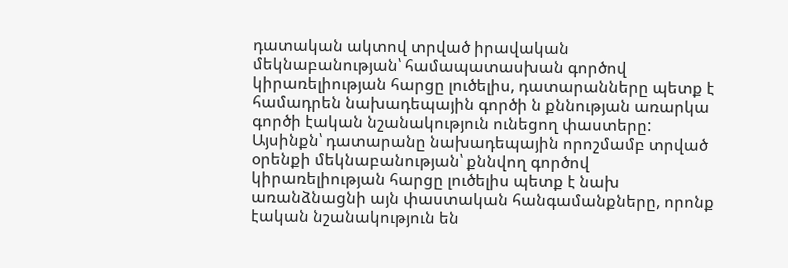դատական ակտով տրված իրավական մեկնաբանության՝ համապատասխան գործով կիրառելիության հարցը լուծելիս, դատարանները պետք է համադրեն նախադեպային գործի ն քննության առարկա գործի էական նշանակություն ունեցող փաստերը: Այսինքն՝ դատարանը նախադեպային որոշմամբ տրված օրենքի մեկնաբանության՝ քննվող գործով կիրառելիության հարցը լուծելիս պետք է նախ առանձնացնի այն փաստական հանգամանքները, որոնք էական նշանակություն են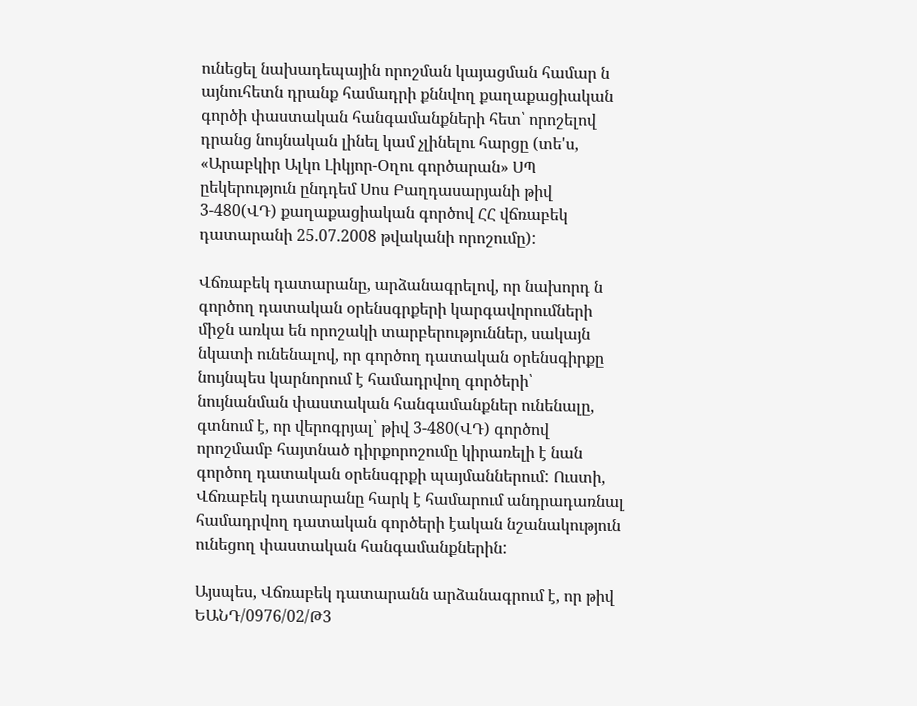ունեցել նախադեպային որոշման կայացման համար ն այնուհետն դրանք համադրի քննվող քաղաքացիական գործի փաստական հանգամանքների հետ՝ որոշելով դրանց նույնական լինել կամ չլինելու հարցը (տե'ս, «Արաբկիր Ալկո Լիկյոր-Օղու գործարան» ՍՊ ըեկերություն ընդդեմ Սոս Բաղդասարյանի թիվ 3-480(ՎԴ) քաղաքացիական գործով ՀՀ վճռաբեկ դատարանի 25.07.2008 թվականի որոշումը):

Վճռաբեկ դատարանը, արձանագրելով, որ նախորդ ն գործող դատական օրենսգրքերի կարգավորումների միջն առկա են որոշակի տարբերություններ, սակայն նկատի ունենալով, որ գործող դատական օրենսգիրքը նույնպես կարնորում է համադրվող գործերի՝ նույնանման փաստական հանգամանքներ ունենալը, գտնում է, որ վերոգրյալ՝ թիվ 3-480(ՎԴ) գործով որոշմամբ հայտնած դիրքորոշումը կիրառելի է նան գործող դատական օրենսգրքի պայմաններում: Ուստի, Վճռաբեկ դատարանը հարկ է համարում անդրադառնալ համադրվող դատական գործերի էական նշանակություն ունեցող փաստական հանգամանքներին:

Այսպես, Վճռաբեկ դատարանն արձանագրում է, որ թիվ ԵԱՆԴ/0976/02/Թ3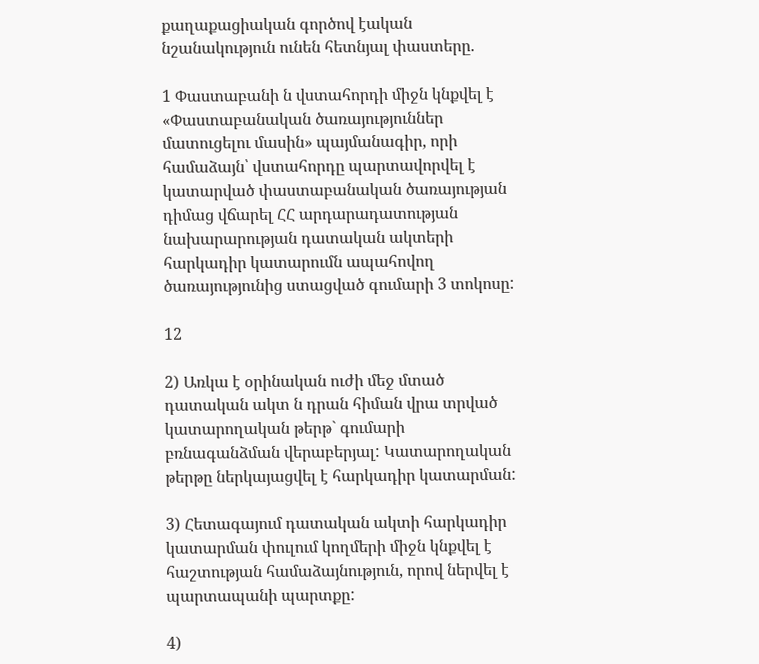քաղաքացիական գործով էական նշանակություն ունեն հետնյալ փաստերը.

1 Փաստաբանի ն վստահորդի միջն կնքվել է «Փաստաբանական ծառայություններ մատուցելու մասին» պայմանագիր, որի համաձայն՝ վստահորդը պարտավորվել է կատարված փաստաբանական ծառայության դիմաց վճարել ՀՀ արդարադատության նախարարության դատական ակտերի հարկադիր կատարումն ապահովող ծառայությունից ստացված գումարի 3 տոկոսը:

12

2) Առկա է օրինական ուժի մեջ մտած դատական ակտ ն դրան հիման վրա տրված կատարողական թերթ` գումարի բռնագանձման վերաբերյալ: Կատարողական թերթը ներկայացվել է հարկադիր կատարման:

3) Հետագայում դատական ակտի հարկադիր կատարման փուլում կողմերի միջն կնքվել է հաշտության համաձայնություն, որով ներվել է պարտապանի պարտքը:

4)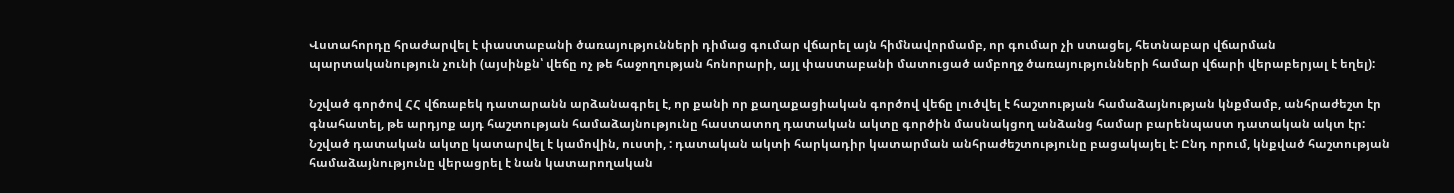Վստահորդը հրաժարվել է փաստաբանի ծառայությունների դիմաց գումար վճարել այն հիմնավորմամբ, որ գումար չի ստացել, հետնաբար վճարման պարտականություն չունի (այսինքն՝ վեճը ոչ թե հաջողության հոնորարի, այլ փաստաբանի մատուցած ամբողջ ծառայությունների համար վճարի վերաբերյալ է եղել):

Նշված գործով ՀՀ վճռաբեկ դատարանն արձանագրել է, որ քանի որ քաղաքացիական գործով վեճը լուծվել է հաշտության համաձայնության կնքմամբ, անհրաժեշտ էր գնահատել, թե արդյոք այդ հաշտության համաձայնությունը հաստատող դատական ակտը գործին մասնակցող անձանց համար բարենպաստ դատական ակտ էր: Նշված դատական ակտը կատարվել է կամովին, ուստի, : դատական ակտի հարկադիր կատարման անհրաժեշտությունը բացակայել է: Ընդ որում, կնքված հաշտության համաձայնությունը վերացրել է նան կատարողական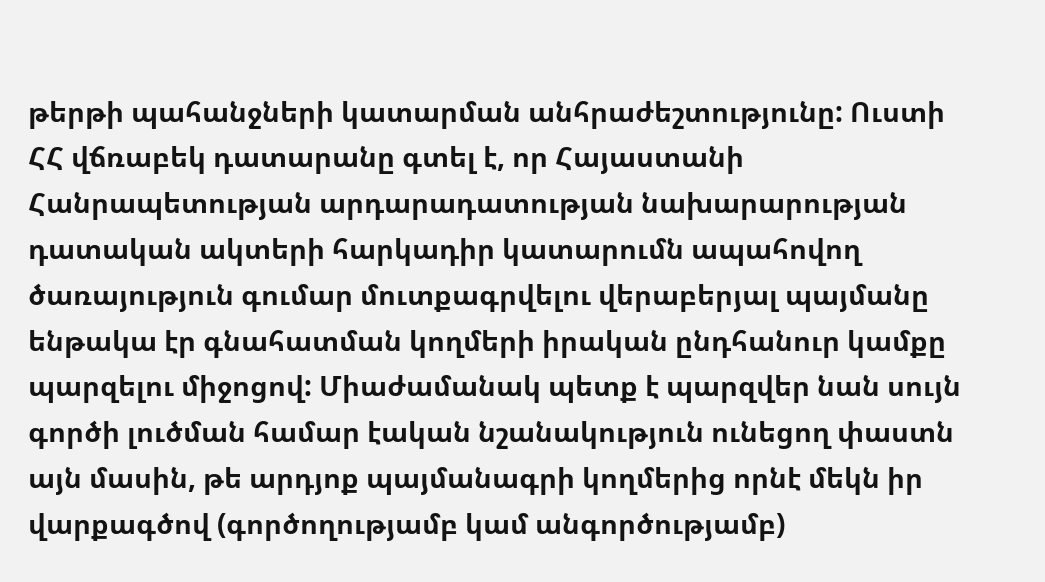թերթի պահանջների կատարման անհրաժեշտությունը: Ուստի ՀՀ վճռաբեկ դատարանը գտել է, որ Հայաստանի Հանրապետության արդարադատության նախարարության դատական ակտերի հարկադիր կատարումն ապահովող ծառայություն գումար մուտքագրվելու վերաբերյալ պայմանը ենթակա էր գնահատման կողմերի իրական ընդհանուր կամքը պարզելու միջոցով: Միաժամանակ պետք է պարզվեր նան սույն գործի լուծման համար էական նշանակություն ունեցող փաստն այն մասին, թե արդյոք պայմանագրի կողմերից որնէ մեկն իր վարքագծով (գործողությամբ կամ անգործությամբ)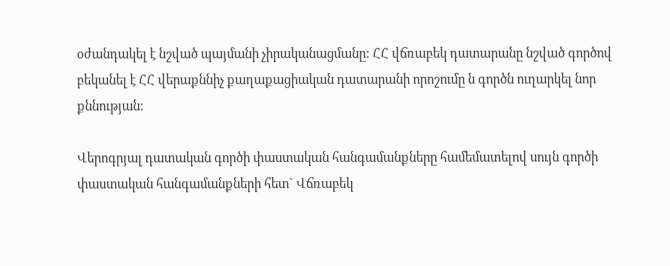օժանդակել է նշված պայմանի չիրականացմանը: ՀՀ վճռաբեկ դատարանը նշված գործով բեկանել է ՀՀ վերաքննիչ քաղաքացիական դատարանի որոշումը ն գործն ուղարկել նոր քննության:

Վերոգրյալ դատական գործի փաստական հանգամանքները համեմատելով սույն գործի փաստական հանգամանքների հետ` Վճռաբեկ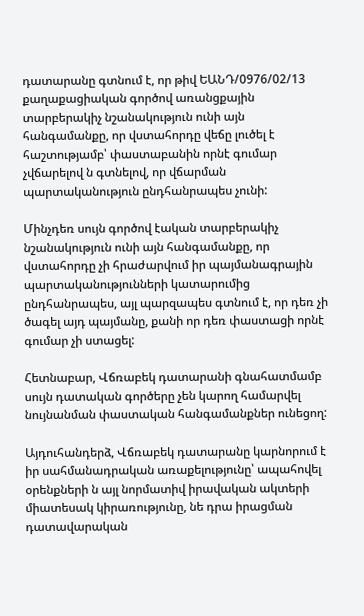դատարանը գտնում է, որ թիվ ԵԱՆԴ/0976/02/13 քաղաքացիական գործով առանցքային տարբերակիչ նշանակություն ունի այն հանգամանքը, որ վստահորդը վեճը լուծել է հաշտությամբ՝ փաստաբանին որնէ գումար չվճարելով ն գտնելով, որ վճարման պարտականություն ընդհանրապես չունի:

Մինչդեռ սույն գործով էական տարբերակիչ նշանակություն ունի այն հանգամանքը, որ վստահորդը չի հրաժարվում իր պայմանագրային պարտականությունների կատարումից ընդհանրապես, այլ պարզապես գտնում է, որ դեռ չի ծագել այդ պայմանը, քանի որ դեռ փաստացի որնէ գումար չի ստացել:

Հետնաբար, Վճռաբեկ դատարանի գնահատմամբ սույն դատական գործերը չեն կարող համարվել նույնանման փաստական հանգամանքներ ունեցող:

Այդուհանդերձ, Վճռաբեկ դատարանը կարնորում է իր սահմանադրական առաքելությունը՝ ապահովել օրենքների ն այլ նորմատիվ իրավական ակտերի միատեսակ կիրառությունը, նե դրա իրացման դատավարական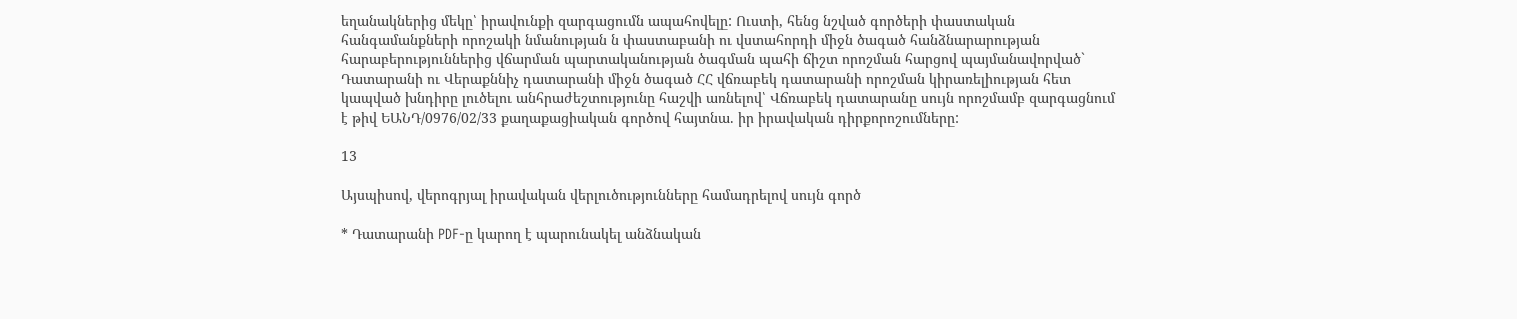եղանակներից մեկը՝ իրավունքի զարգացումն ապահովելը: Ուստի, հենց նշված գործերի փաստական հանգամանքների որոշակի նմանության ն փաստաբանի ու վստահորդի միջն ծագած հանձնարարության հարաբերություններից վճարման պարտականության ծագման պահի ճիշտ որոշման հարցով պայմանավորված` Դատարանի ու Վերաքննիչ դատարանի միջն ծագած ՀՀ վճռաբեկ դատարանի որոշման կիրառելիության հետ կապված խնդիրը լուծելու անհրաժեշտությունը հաշվի առնելով՝ Վճռաբեկ դատարանը սույն որոշմամբ զարգացնում է թիվ ԵԱՆԴ/0976/02/33 քաղաքացիական գործով հայտնա. իր իրավական դիրքորոշումները:

13

Այսպիսով, վերոգրյալ իրավական վերլուծությունները համադրելով սույն գործ

* Դատարանի PDF-ը կարող է պարունակել անձնական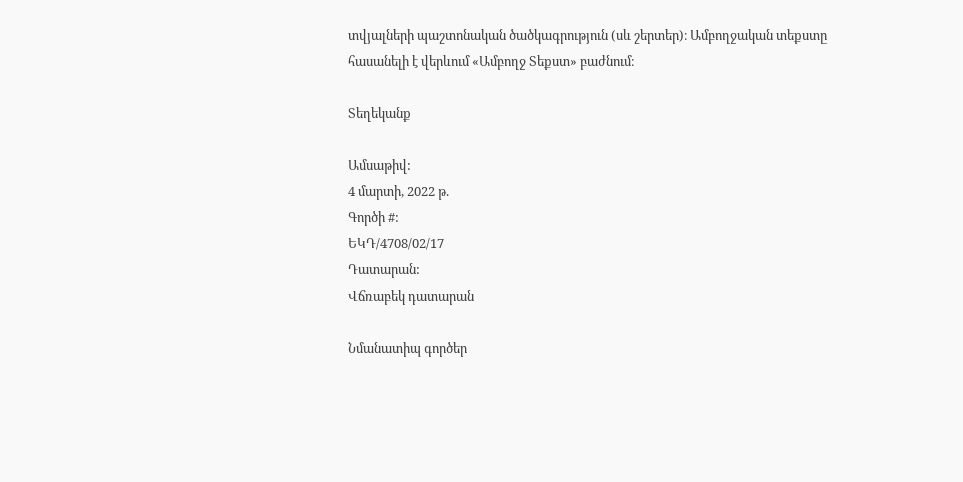տվյալների պաշտոնական ծածկագրություն (սև շերտեր)։ Ամբողջական տեքստը հասանելի է վերևում «Ամբողջ Տեքստ» բաժնում։

Տեղեկանք

Ամսաթիվ:
4 մարտի, 2022 թ.
Գործի #:
ԵԿԴ/4708/02/17
Դատարան:
Վճռաբեկ դատարան

Նմանատիպ գործեր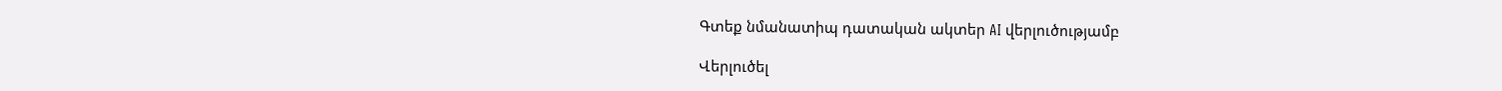Գտեք նմանատիպ դատական ակտեր AI վերլուծությամբ

Վերլուծել